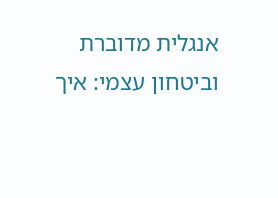אנגלית מדוברת וביטחון עצמי: איך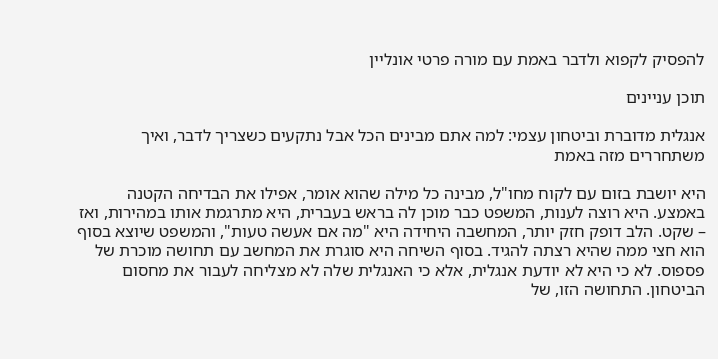להפסיק לקפוא ולדבר באמת עם מורה פרטי אונליין

תוכן עניינים

אנגלית מדוברת וביטחון עצמי: למה אתם מבינים הכל אבל נתקעים כשצריך לדבר, ואיך משתחררים מזה באמת

היא יושבת בזום עם לקוח מחו"ל, מבינה כל מילה שהוא אומר, אפילו את הבדיחה הקטנה באמצע. היא רוצה לענות, המשפט כבר מוכן לה בראש בעברית, היא מתרגמת אותו במהירות, ואז – שקט. הלב דופק חזק יותר, המחשבה היחידה היא "מה אם אעשה טעות", והמשפט שיוצא בסוף הוא חצי ממה שהיא רצתה להגיד. בסוף השיחה היא סוגרת את המחשב עם תחושה מוכרת של פספוס. לא כי היא לא יודעת אנגלית, אלא כי האנגלית שלה לא מצליחה לעבור את מחסום הביטחון. התחושה הזו, של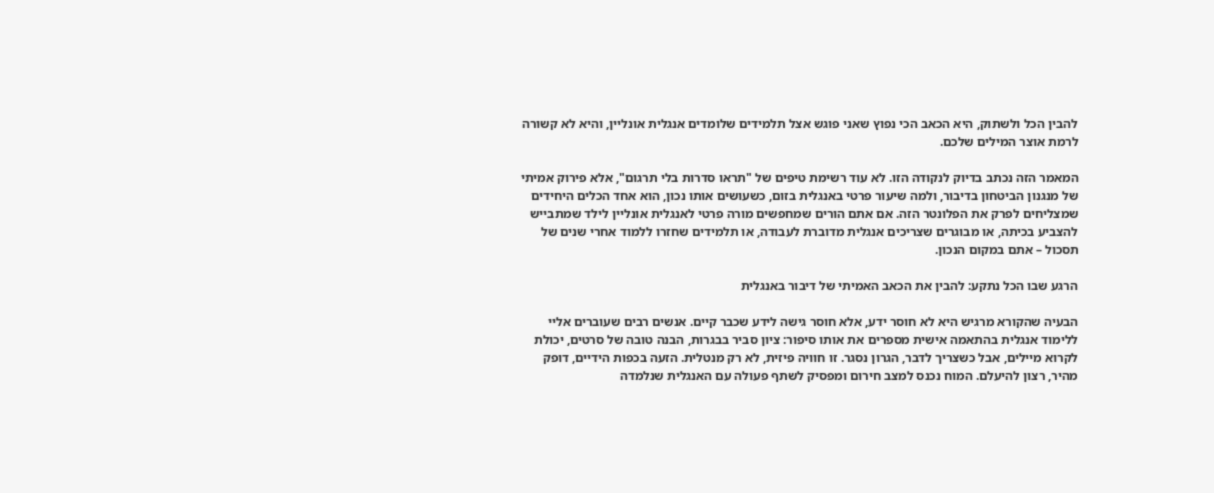להבין הכל ולשתוק, היא הכאב הכי נפוץ שאני פוגש אצל תלמידים שלומדים אנגלית אונליין, והיא לא קשורה לרמת אוצר המילים שלכם.

המאמר הזה נכתב בדיוק לנקודה הזו. לא עוד רשימת טיפים של "תראו סדרות בלי תרגום", אלא פירוק אמיתי של מנגנון הביטחון בדיבור, ולמה שיעור פרטי באנגלית בזום, כשעושים אותו נכון, הוא אחד הכלים היחידים שמצליחים לפרק את הפלונטר הזה. אם אתם הורים שמחפשים מורה פרטי לאנגלית אונליין לילד שמתבייש להצביע בכיתה, או מבוגרים שצריכים אנגלית מדוברת לעבודה, או תלמידים שחזרו ללמוד אחרי שנים של תסכול – אתם במקום הנכון.

הרגע שבו הכל נתקע: להבין את הכאב האמיתי של דיבור באנגלית

הבעיה שהקורא מרגיש היא לא חוסר ידע, אלא חוסר גישה לידע שכבר קיים. אנשים רבים שעוברים אליי ללימוד אנגלית בהתאמה אישית מספרים את אותו סיפור: ציון סביר בבגרות, הבנה טובה של סרטים, יכולת לקרוא מיילים, אבל כשצריך לדבר, הגרון נסגר. זו חוויה פיזית, לא רק מנטלית. הזעה בכפות הידיים, דופק מהיר, רצון להיעלם. המוח נכנס למצב חירום ומפסיק לשתף פעולה עם האנגלית שנלמדה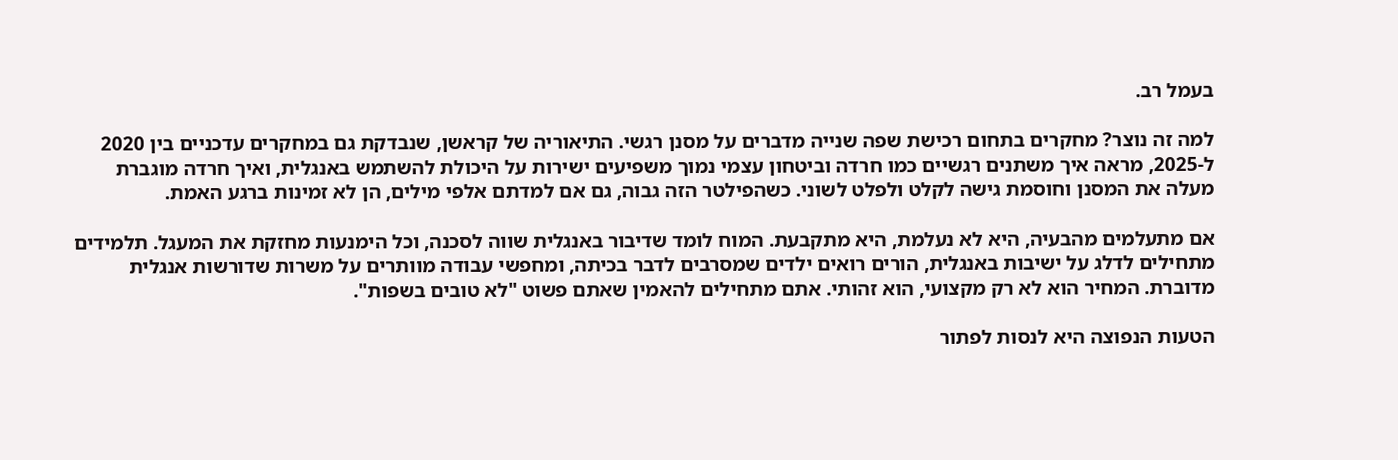בעמל רב.

למה זה נוצר? מחקרים בתחום רכישת שפה שנייה מדברים על מסנן רגשי. התיאוריה של קראשן, שנבדקת גם במחקרים עדכניים בין 2020 ל-2025, מראה איך משתנים רגשיים כמו חרדה וביטחון עצמי נמוך משפיעים ישירות על היכולת להשתמש באנגלית, ואיך חרדה מוגברת מעלה את המסנן וחוסמת גישה לקלט ולפלט לשוני. כשהפילטר הזה גבוה, גם אם למדתם אלפי מילים, הן לא זמינות ברגע האמת.

אם מתעלמים מהבעיה, היא לא נעלמת, היא מתקבעת. המוח לומד שדיבור באנגלית שווה לסכנה, וכל הימנעות מחזקת את המעגל. תלמידים מתחילים לדלג על ישיבות באנגלית, הורים רואים ילדים שמסרבים לדבר בכיתה, ומחפשי עבודה מוותרים על משרות שדורשות אנגלית מדוברת. המחיר הוא לא רק מקצועי, הוא זהותי. אתם מתחילים להאמין שאתם פשוט "לא טובים בשפות".

הטעות הנפוצה היא לנסות לפתור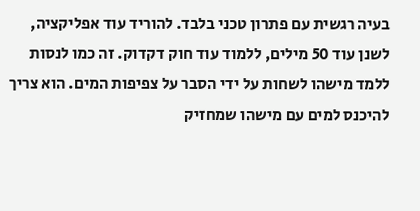בעיה רגשית עם פתרון טכני בלבד. להוריד עוד אפליקציה, לשנן עוד 50 מילים, ללמוד עוד חוק דקדוק. זה כמו לנסות ללמד מישהו לשחות על ידי הסבר על צפיפות המים. הוא צריך להיכנס למים עם מישהו שמחזיק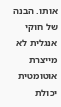אותו. הבנה של חוקי אנגלית לא מייצרת אוטומטית יכולת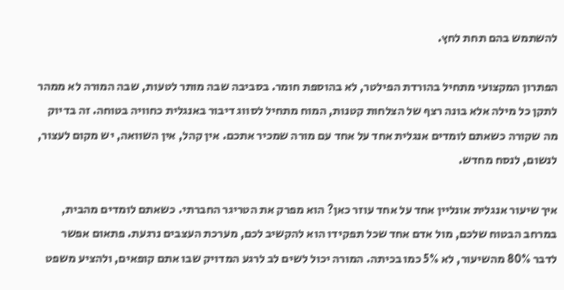להשתמש בהם תחת לחץ.

הפתרון המקצועי מתחיל בהורדת הפילטר, לא בהוספת חומר. בסביבה שבה מותר לטעות, שבה המורה לא ממהר לתקן כל מילה אלא בונה רצף של הצלחות קטנות, המוח מתחיל לסווג דיבור באנגלית כחוויה בטוחה. זה בדיוק מה שקורה כשאתם לומדים אנגלית אחד על אחד עם מורה שמכיר אתכם. אין קהל, אין השוואה, יש מקום לעצור, לנשום, לנסח מחדש.

איך שיעור אנגלית אונליין אחד על אחד עוזר כאן? הוא מפרק את הטריגר החברתי. כשאתם לומדים מהבית, במרחב הבטוח שלכם, מול אדם אחד שכל תפקידו הוא להקשיב לכם, מערכת העצבים נרגעת. פתאום אפשר לדבר 80% מהשיעור, לא 5% כמו בכיתה. המורה יכול לשים לב לרגע המדויק שבו אתם קופאים, ולהציע משפט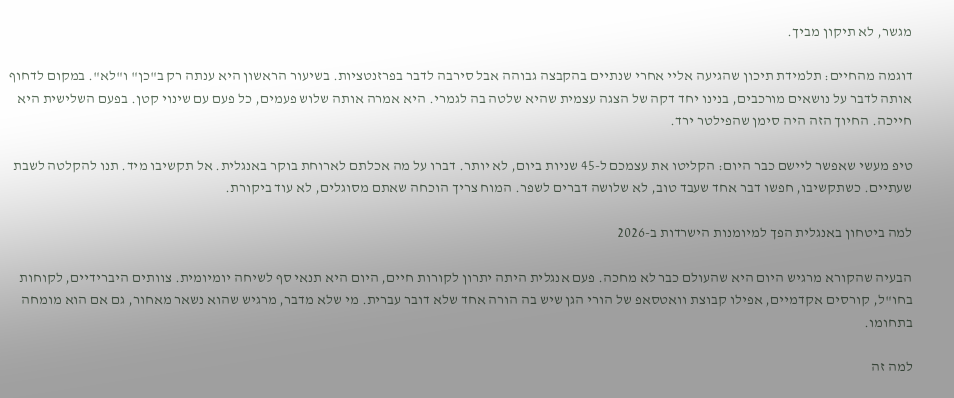מגשר, לא תיקון מביך.

דוגמה מהחיים: תלמידת תיכון שהגיעה אליי אחרי שנתיים בהקבצה גבוהה אבל סירבה לדבר בפרזנטציות. בשיעור הראשון היא ענתה רק ב"כן" ו"לא". במקום לדחוף אותה לדבר על נושאים מורכבים, בנינו יחד דקה של הצגה עצמית שהיא שלטה בה לגמרי. היא אמרה אותה שלוש פעמים, כל פעם עם שינוי קטן. בפעם השלישית היא חייכה. החיוך הזה היה סימן שהפילטר ירד.

טיפ מעשי שאפשר ליישם כבר היום: הקליטו את עצמכם ל-45 שניות ביום, לא יותר. דברו על מה אכלתם לארוחת בוקר באנגלית. אל תקשיבו מיד. תנו להקלטה לשבת שעתיים. כשתקשיבו, חפשו דבר אחד שעבד טוב, לא שלושה דברים לשפר. המוח צריך הוכחה שאתם מסוגלים, לא עוד ביקורת.

למה ביטחון באנגלית הפך למיומנות הישרדות ב-2026

הבעיה שהקורא מרגיש היום היא שהעולם כבר לא מחכה. פעם אנגלית היתה יתרון לקורות חיים, היום היא תנאי סף לשיחה יומיומית. צוותים היברידיים, לקוחות בחו"ל, קורסים אקדמיים, אפילו קבוצת וואטסאפ של הורי הגן שיש בה הורה אחד שלא דובר עברית. מי שלא מדבר, מרגיש שהוא נשאר מאחור, גם אם הוא מומחה בתחומו.

למה זה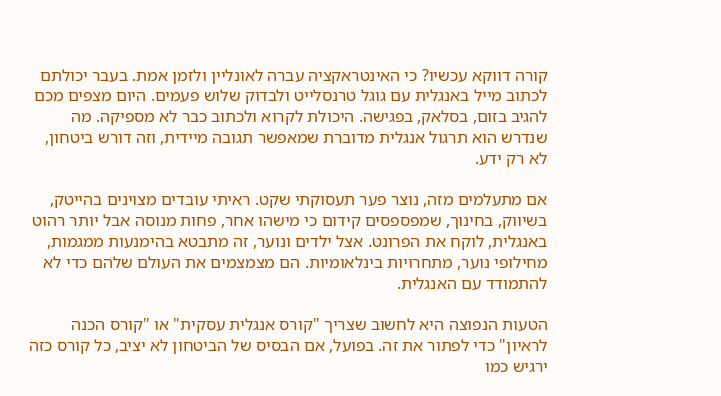קורה דווקא עכשיו? כי האינטראקציה עברה לאונליין ולזמן אמת. בעבר יכולתם לכתוב מייל באנגלית עם גוגל טרנסלייט ולבדוק שלוש פעמים. היום מצפים מכם להגיב בזום, בסלאק, בפגישה. היכולת לקרוא ולכתוב כבר לא מספיקה. מה שנדרש הוא תרגול אנגלית מדוברת שמאפשר תגובה מיידית, וזה דורש ביטחון, לא רק ידע.

אם מתעלמים מזה, נוצר פער תעסוקתי שקט. ראיתי עובדים מצוינים בהייטק, בשיווק, בחינוך, שמפספסים קידום כי מישהו אחר, פחות מנוסה אבל יותר רהוט באנגלית, לוקח את הפרונט. אצל ילדים ונוער, זה מתבטא בהימנעות ממגמות, מחילופי נוער, מתחרויות בינלאומיות. הם מצמצמים את העולם שלהם כדי לא להתמודד עם האנגלית.

הטעות הנפוצה היא לחשוב שצריך "קורס אנגלית עסקית" או "קורס הכנה לראיון" כדי לפתור את זה. בפועל, אם הבסיס של הביטחון לא יציב, כל קורס כזה ירגיש כמו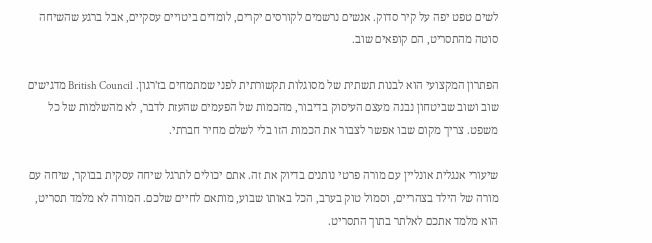לשים טפט יפה על קיר סדוק. אנשים נרשמים לקורסים יקרים, לומדים ביטויים עסקיים, אבל ברגע שהשיחה סוטה מהתסריט, הם קופאים שוב.

הפתרון המקצועי הוא לבנות תשתית של מסוגלות תקשורתית לפני שמתמחים בז'רגון. British Council מדגישים שוב ושוב שביטחון נבנה מעצם העיסוק בדיבור, מהכמות של הפעמים שהעזת לדבר, לא מהשלמות של כל משפט. צריך מקום שבו אפשר לצבור את הכמות הזו בלי לשלם מחיר חברתי.

שיעורי אנגלית אונליין עם מורה פרטי נותנים בדיוק את זה. אתם יכולים לתרגל שיחה עסקית בבוקר, שיחה עם מורה של הילד בצהריים, וסמול טוק בערב, הכל באותו שבוע, מותאם לחיים שלכם. המורה לא מלמד תסריט, הוא מלמד אתכם לאלתר בתוך התסריט.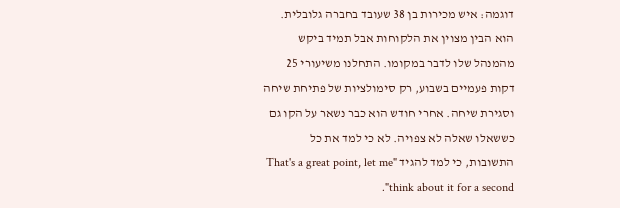דוגמה: איש מכירות בן 38 שעובד בחברה גלובלית. הוא הבין מצוין את הלקוחות אבל תמיד ביקש מהמנהל שלו לדבר במקומו. התחלנו משיעורי 25 דקות פעמיים בשבוע, רק סימולציות של פתיחת שיחה וסגירת שיחה. אחרי חודש הוא כבר נשאר על הקו גם כששאלו שאלה לא צפויה. לא כי למד את כל התשובות, כי למד להגיד "That's a great point, let me think about it for a second".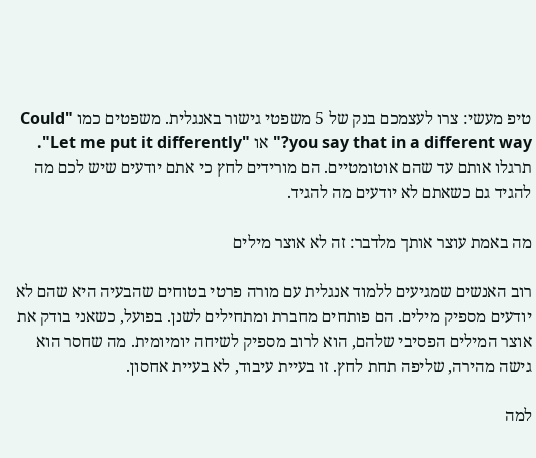טיפ מעשי: צרו לעצמכם בנק של 5 משפטי גישור באנגלית. משפטים כמו "Could you say that in a different way?" או "Let me put it differently". תרגלו אותם עד שהם אוטומטיים. הם מורידים לחץ כי אתם יודעים שיש לכם מה להגיד גם כשאתם לא יודעים מה להגיד.

מה באמת עוצר אותך מלדבר: זה לא אוצר מילים

רוב האנשים שמגיעים ללמוד אנגלית עם מורה פרטי בטוחים שהבעיה היא שהם לא יודעים מספיק מילים. הם פותחים מחברת ומתחילים לשנן. בפועל, כשאני בודק את אוצר המילים הפסיבי שלהם, הוא לרוב מספיק לשיחה יומיומית. מה שחסר הוא גישה מהירה, שליפה תחת לחץ. זו בעיית עיבוד, לא בעיית אחסון.

למה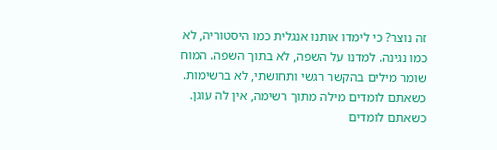זה נוצר? כי לימדו אותנו אנגלית כמו היסטוריה, לא כמו נגינה. למדנו על השפה, לא בתוך השפה. המוח שומר מילים בהקשר רגשי ותחושתי, לא ברשימות. כשאתם לומדים מילה מתוך רשימה, אין לה עוגן. כשאתם לומדים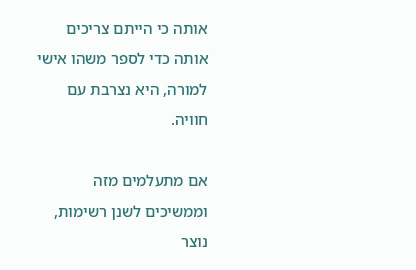אותה כי הייתם צריכים אותה כדי לספר משהו אישי למורה, היא נצרבת עם חוויה.

אם מתעלמים מזה וממשיכים לשנן רשימות, נוצר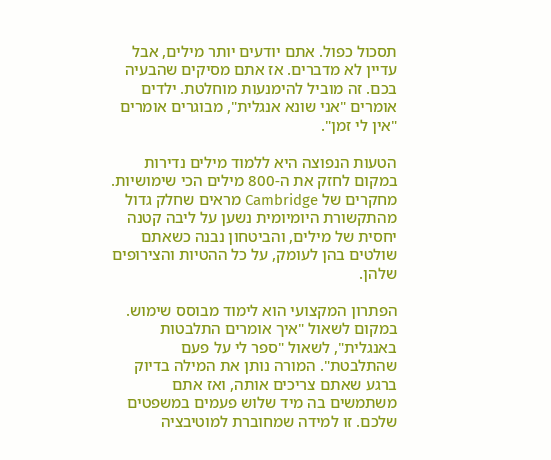תסכול כפול. אתם יודעים יותר מילים, אבל עדיין לא מדברים. אז אתם מסיקים שהבעיה בכם. זה מוביל להימנעות מוחלטת. ילדים אומרים "אני שונא אנגלית", מבוגרים אומרים "אין לי זמן".

הטעות הנפוצה היא ללמוד מילים נדירות במקום לחזק את ה-800 מילים הכי שימושיות. מחקרים של Cambridge מראים שחלק גדול מהתקשורת היומיומית נשען על ליבה קטנה יחסית של מילים, והביטחון נבנה כשאתם שולטים בהן לעומק, על כל ההטיות והצירופים שלהן.

הפתרון המקצועי הוא לימוד מבוסס שימוש. במקום לשאול "איך אומרים התלבטות באנגלית", לשאול "ספר לי על פעם שהתלבטת". המורה נותן את המילה בדיוק ברגע שאתם צריכים אותה, ואז אתם משתמשים בה מיד שלוש פעמים במשפטים שלכם. זו למידה שמחוברת למוטיבציה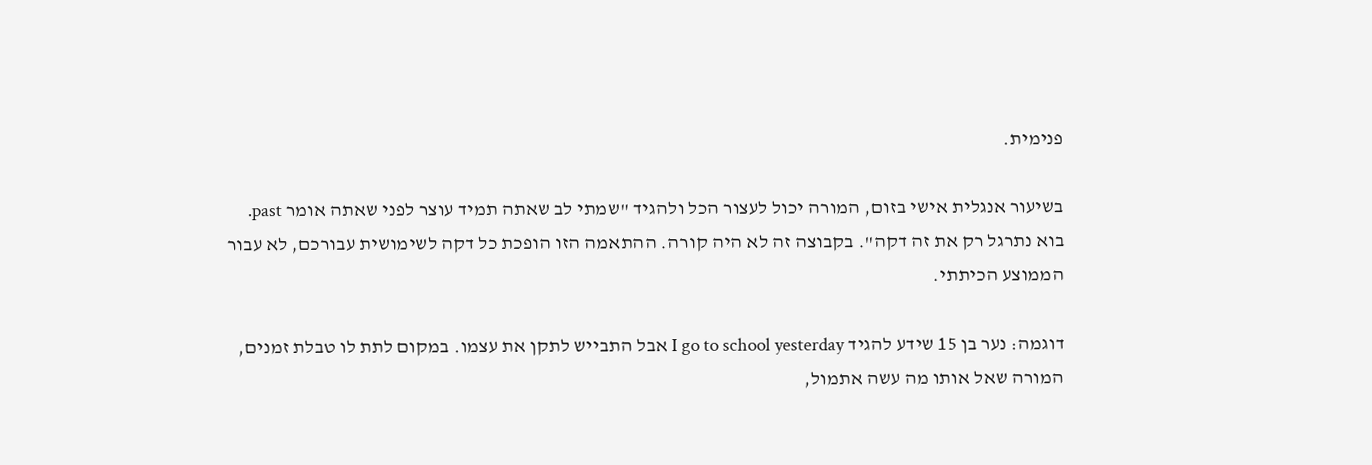פנימית.

בשיעור אנגלית אישי בזום, המורה יכול לעצור הכל ולהגיד "שמתי לב שאתה תמיד עוצר לפני שאתה אומר past. בוא נתרגל רק את זה דקה". בקבוצה זה לא היה קורה. ההתאמה הזו הופכת כל דקה לשימושית עבורכם, לא עבור הממוצע הכיתתי.

דוגמה: נער בן 15 שידע להגיד I go to school yesterday אבל התבייש לתקן את עצמו. במקום לתת לו טבלת זמנים, המורה שאל אותו מה עשה אתמול,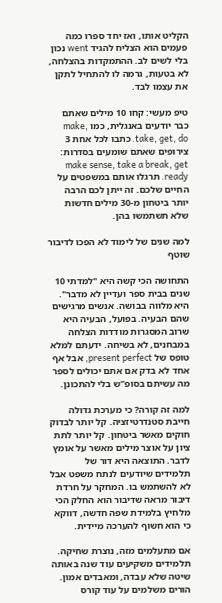הקליט אותו, ואז יחד ספרו כמה פעמים הוא הצליח להגיד went נכון בלי לשים לב. ההתמקדות בהצלחה, לא בטעות, גרמה לו להתחיל לתקן את עצמו לבד.

טיפ מעשי: קחו 10 מילים שאתם כבר יודעים באנגלית, כמו make, take, get, do. כתבו לכל אחת 3 צירופים שאתם שומעים בסדרות: make sense, take a break, get ready. תרגלו אותם במשפטים על החיים שלכם. זה ייתן לכם הרבה יותר ביטחון מ-30 מילים חדשות שלא תשתמשו בהן.

למה שנים של לימוד לא הפכו לדיבור שוטף

התחושה הכי קשה היא "למדתי 10 שנים בבית ספר ועדיין לא מדבר". היא מלווה בבושה. אנשים מרגישים שהם הבעיה. בפועל, הבעיה היא שרוב המסגרות מודדות הצלחה במבחנים, לא בשיחה. ידעתם למלא טופס של present perfect, אבל אף אחד לא בדק אם אתם יכולים לספר מה עשיתם בסופ"ש בלי להתכונן.

למה זה קורה? כי מערכת גדולה חייבת סטנדרטיזציה. קל יותר לבדוק חוקים מאשר ביטחון. קל יותר לתת ציון על אוצר מילים מאשר על אומץ לדבר. התוצאה היא דור של תלמידים שיודעים לנתח משפט אבל לא להשתמש בו. המחקר על חרדת דיבור מראה שדיבור הוא החלק הכי מלחיץ בלמידת שפה חדשה, דווקא כי הוא חשוף להערכה מיידית.

אם מתעלמים מזה, נוצרת שחיקה. תלמידים משקיעים עוד שנה באותה שיטה שלא עבדה, ומאבדים אמון. הורים משלמים על עוד קורס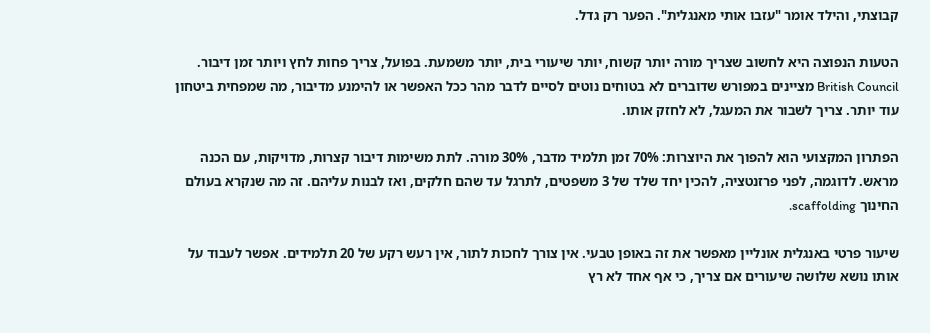קבוצתי, והילד אומר "עזבו אותי מאנגלית". הפער רק גדל.

הטעות הנפוצה היא לחשוב שצריך מורה יותר קשוח, יותר שיעורי בית, יותר משמעת. בפועל, צריך פחות לחץ ויותר זמן דיבור. British Council מציינים במפורש שדוברים לא בטוחים נוטים לסיים לדבר מהר ככל האפשר או להימנע מדיבור, מה שמפחית ביטחון עוד יותר. צריך לשבור את המעגל, לא לחזק אותו.

הפתרון המקצועי הוא להפוך את היוצרות: 70% זמן תלמיד מדבר, 30% מורה. לתת משימות דיבור קצרות, מדויקות, עם הכנה מראש. לדוגמה, לפני פרזנטציה, להכין יחד שלד של 3 משפטים, לתרגל עד שהם חלקים, ואז לבנות עליהם. זה מה שנקרא בעולם החינוך scaffolding.

שיעור פרטי באנגלית אונליין מאפשר את זה באופן טבעי. אין צורך לחכות לתור, אין רעש רקע של 20 תלמידים. אפשר לעבוד על אותו נושא שלושה שיעורים אם צריך, כי אף אחד לא רץ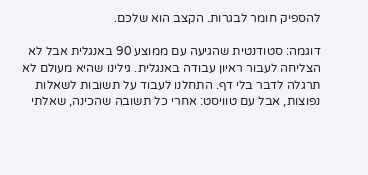להספיק חומר לבגרות. הקצב הוא שלכם.

דוגמה: סטודנטית שהגיעה עם ממוצע 90 באנגלית אבל לא הצליחה לעבור ראיון עבודה באנגלית. גילינו שהיא מעולם לא תרגלה לדבר בלי דף. התחלנו לעבוד על תשובות לשאלות נפוצות, אבל עם טוויסט: אחרי כל תשובה שהכינה, שאלתי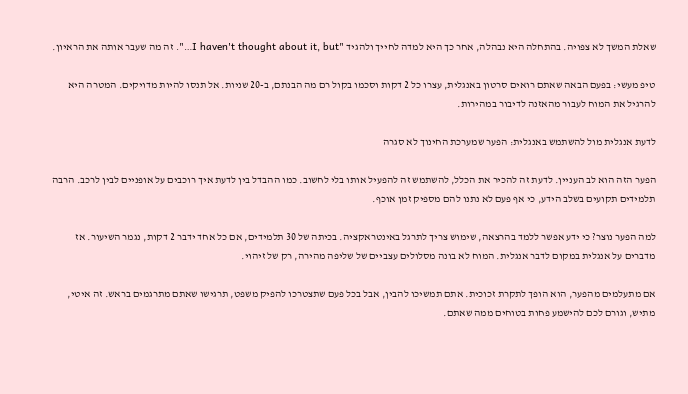שאלת המשך לא צפויה. בהתחלה היא נבהלה, אחר כך היא למדה לחייך ולהגיד "I haven't thought about it, but…". זה מה שעבר אותה את הראיון.

טיפ מעשי: בפעם הבאה שאתם רואים סרטון באנגלית, עצרו כל 2 דקות וסכמו בקול רם מה הבנתם, ב-20 שניות. אל תנסו להיות מדויקים. המטרה היא להרגיל את המוח לעבור מהאזנה לדיבור במהירות.

לדעת אנגלית מול להשתמש באנגלית: הפער שמערכת החינוך לא סגרה

הפער הזה הוא לב העניין. לדעת זה להכיר את הכלל, להשתמש זה להפעיל אותו בלי לחשוב. כמו ההבדל בין לדעת איך רוכבים על אופניים לבין לרכב. הרבה תלמידים תקועים בשלב הידע, כי אף פעם לא נתנו להם מספיק זמן אוכף.

למה הפער נוצר? כי ידע אפשר ללמד בהרצאה, שימוש צריך לתרגל באינטראקציה. בכיתה של 30 תלמידים, אם כל אחד ידבר 2 דקות, נגמר השיעור. אז מדברים על אנגלית במקום לדבר אנגלית. המוח לא בונה מסלולים עצביים של שליפה מהירה, רק של זיהוי.

אם מתעלמים מהפער, הוא הופך לתקרת זכוכית. אתם תמשיכו להבין, אבל בכל פעם שתצטרכו להפיק משפט, תרגישו שאתם מתרגמים בראש. זה איטי, מתיש, וגורם לכם להישמע פחות בטוחים ממה שאתם.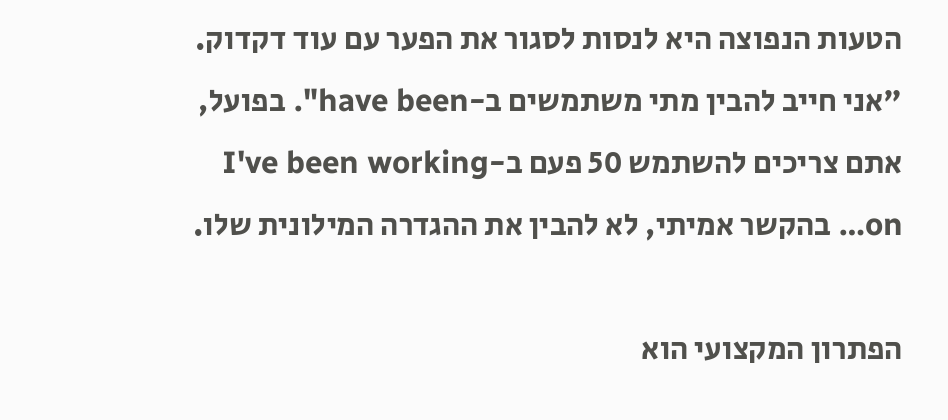הטעות הנפוצה היא לנסות לסגור את הפער עם עוד דקדוק. "אני חייב להבין מתי משתמשים ב-have been". בפועל, אתם צריכים להשתמש 50 פעם ב-I've been working on… בהקשר אמיתי, לא להבין את ההגדרה המילונית שלו.

הפתרון המקצועי הוא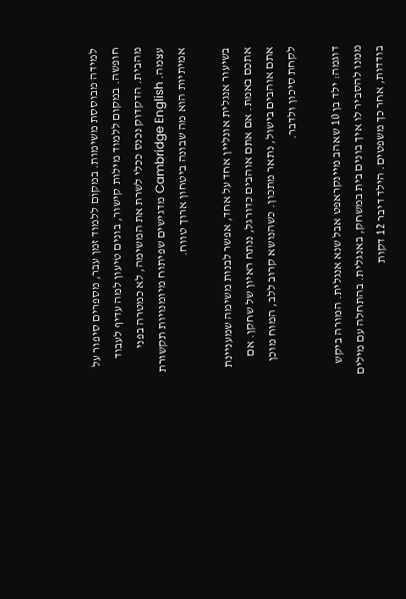למידה מבוססת משימות. במקום ללמוד זמן עבר, מספרים סיפור על חופשה. במקום ללמוד מילות קישור, בונים טיעון למה עדיף לעבוד מהבית. הדקדוק נכנס ככלי לשרת את המשימה, לא כמטרה בפני עצמה. Cambridge English מדגישים שפיתוח מיומנויות תקשורת אמיתיות הוא מה שבונה ביטחון ארוך טווח.

בשיעור אנגלית אונליין אחד על אחד, אפשר לבנות משימה שמעניינת אתכם באמת. אם אתם אוהבים כדורגל, ננתח ראיון של שחקן. אם אתם אוהבים בישול, נתאר מתכון. כשהנושא קרוב ללב, המוח מוכן לקחת סיכון ולדבר.

דוגמה: ילד בן 10 שאהב מיינקראפט אבל שנא אנגלית. המורה ביקש ממנו להסביר לו איך בונים בית במשחק, באנגלית. בהתחלה עם מילים בודדות, אחר כך משפטים. הילד דיבר 12 דקות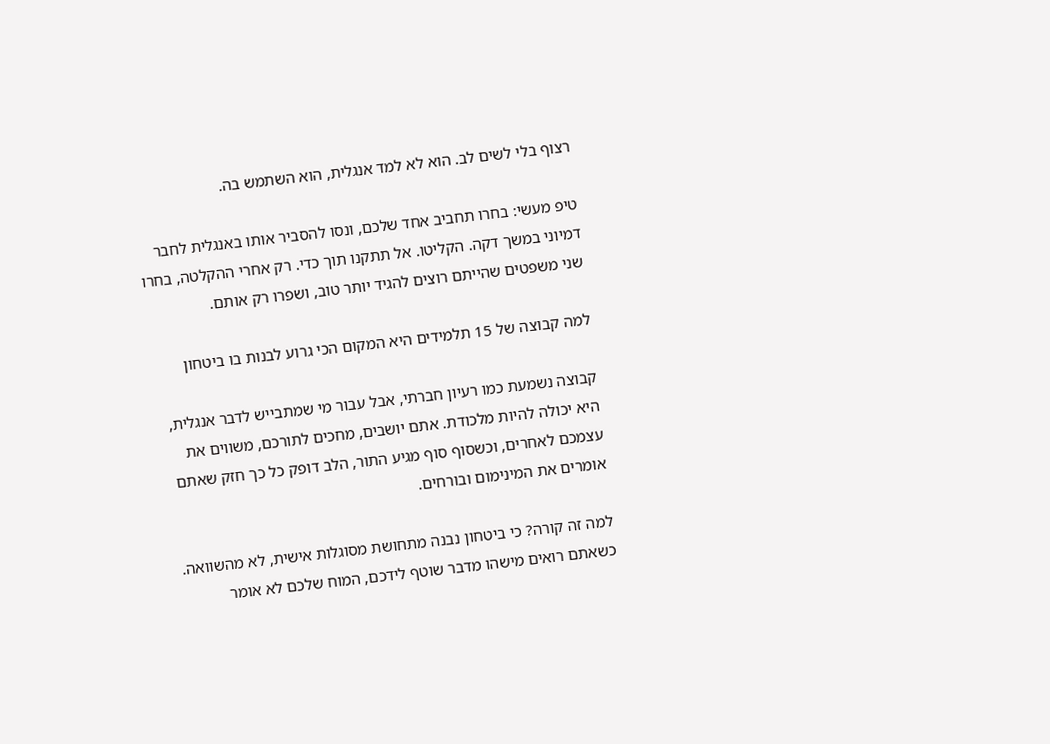רצוף בלי לשים לב. הוא לא למד אנגלית, הוא השתמש בה.

טיפ מעשי: בחרו תחביב אחד שלכם, ונסו להסביר אותו באנגלית לחבר דמיוני במשך דקה. הקליטו. אל תתקנו תוך כדי. רק אחרי ההקלטה, בחרו שני משפטים שהייתם רוצים להגיד יותר טוב, ושפרו רק אותם.

למה קבוצה של 15 תלמידים היא המקום הכי גרוע לבנות בו ביטחון

קבוצה נשמעת כמו רעיון חברתי, אבל עבור מי שמתבייש לדבר אנגלית, היא יכולה להיות מלכודת. אתם יושבים, מחכים לתורכם, משווים את עצמכם לאחרים, וכשסוף סוף מגיע התור, הלב דופק כל כך חזק שאתם אומרים את המינימום ובורחים.

למה זה קורה? כי ביטחון נבנה מתחושת מסוגלות אישית, לא מהשוואה. כשאתם רואים מישהו מדבר שוטף לידכם, המוח שלכם לא אומר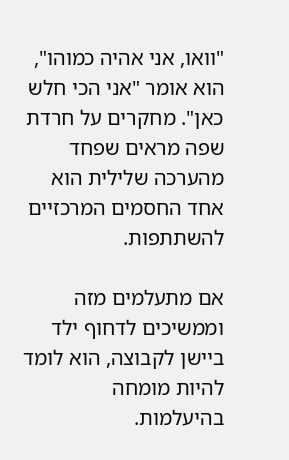"וואו, אני אהיה כמוהו", הוא אומר "אני הכי חלש כאן". מחקרים על חרדת שפה מראים שפחד מהערכה שלילית הוא אחד החסמים המרכזיים להשתתפות.

אם מתעלמים מזה וממשיכים לדחוף ילד ביישן לקבוצה, הוא לומד להיות מומחה בהיעלמות.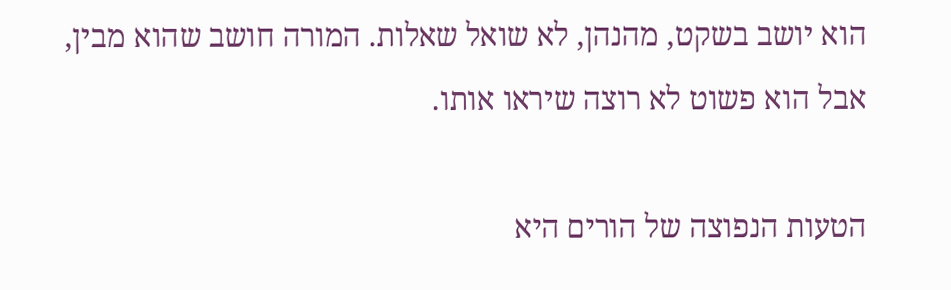הוא יושב בשקט, מהנהן, לא שואל שאלות. המורה חושב שהוא מבין, אבל הוא פשוט לא רוצה שיראו אותו.

הטעות הנפוצה של הורים היא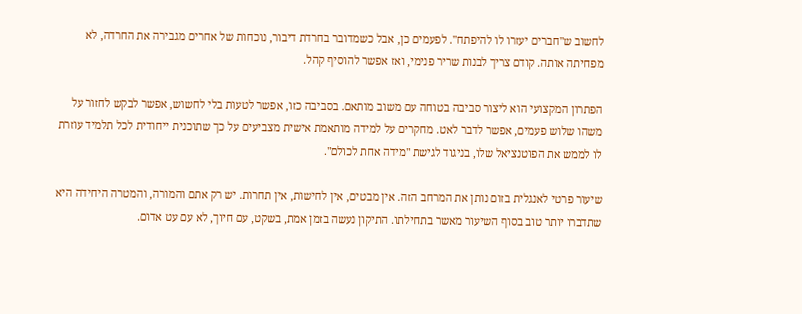לחשוב ש"חברים יעזרו לו להיפתח". לפעמים כן, אבל כשמדובר בחרדת דיבור, נוכחות של אחרים מגבירה את החרדה, לא מפחיתה אותה. קודם צריך לבנות שריר פנימי, ואז אפשר להוסיף קהל.

הפתרון המקצועי הוא ליצור סביבה בטוחה עם משוב מותאם. בסביבה כזו, אפשר לטעות בלי לחשוש, אפשר לבקש לחזור על משהו שלוש פעמים, אפשר לדבר לאט. מחקרים על למידה מותאמת אישית מצביעים על כך שתוכנית ייחודית לכל תלמיד עוזרת לו לממש את הפוטנציאל שלו, בניגוד לגישת "מידה אחת לכולם".

שיעור פרטי לאנגלית בזום נותן את המרחב הזה. אין מבטים, אין לחישות, אין תחרות. יש רק אתם והמורה, והמטרה היחידה היא שתדברו יותר טוב בסוף השיעור מאשר בתחילתו. התיקון נעשה בזמן אמת, בשקט, עם חיוך, לא עם עט אדום.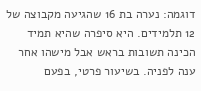דוגמה: נערה בת 16 שהגיעה מקבוצה של 12 תלמידים. היא סיפרה שהיא תמיד הכינה תשובות בראש אבל מישהו אחר ענה לפניה. בשיעור פרטי, בפעם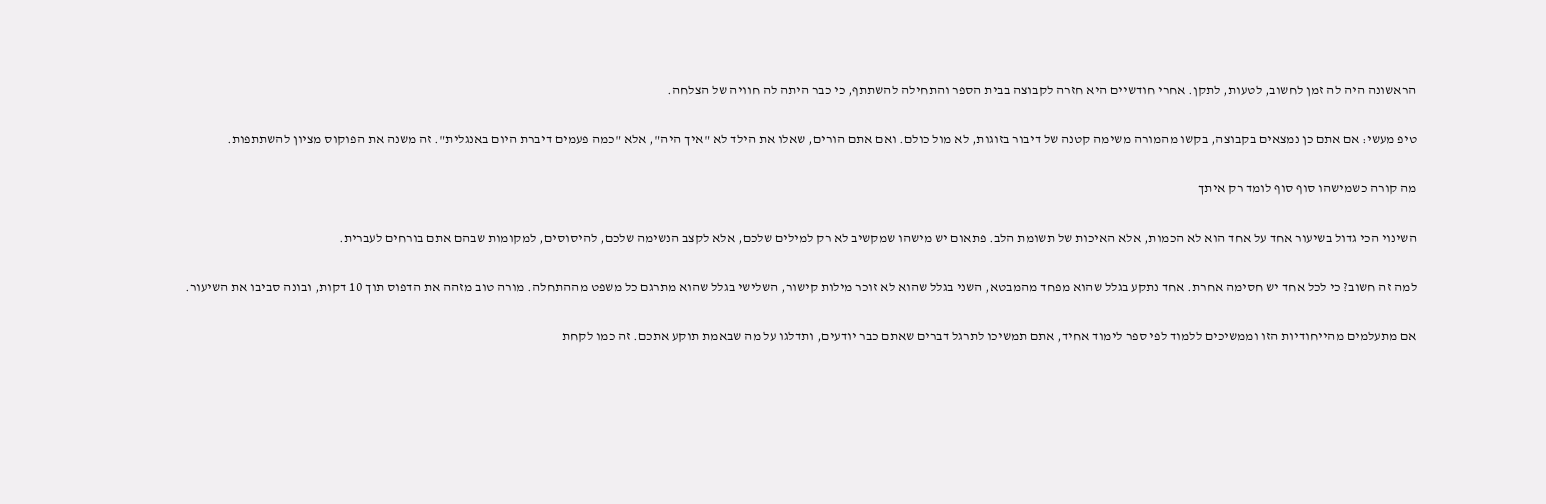הראשונה היה לה זמן לחשוב, לטעות, לתקן. אחרי חודשיים היא חזרה לקבוצה בבית הספר והתחילה להשתתף, כי כבר היתה לה חוויה של הצלחה.

טיפ מעשי: אם אתם כן נמצאים בקבוצה, בקשו מהמורה משימה קטנה של דיבור בזוגות, לא מול כולם. ואם אתם הורים, שאלו את הילד לא "איך היה", אלא "כמה פעמים דיברת היום באנגלית". זה משנה את הפוקוס מציון להשתתפות.

מה קורה כשמישהו סוף סוף לומד רק איתך

השינוי הכי גדול בשיעור אחד על אחד הוא לא הכמות, אלא האיכות של תשומת הלב. פתאום יש מישהו שמקשיב לא רק למילים שלכם, אלא לקצב הנשימה שלכם, להיסוסים, למקומות שבהם אתם בורחים לעברית.

למה זה חשוב? כי לכל אחד יש חסימה אחרת. אחד נתקע בגלל שהוא מפחד מהמבטא, השני בגלל שהוא לא זוכר מילות קישור, השלישי בגלל שהוא מתרגם כל משפט מההתחלה. מורה טוב מזהה את הדפוס תוך 10 דקות, ובונה סביבו את השיעור.

אם מתעלמים מהייחודיות הזו וממשיכים ללמוד לפי ספר לימוד אחיד, אתם תמשיכו לתרגל דברים שאתם כבר יודעים, ותדלגו על מה שבאמת תוקע אתכם. זה כמו לקחת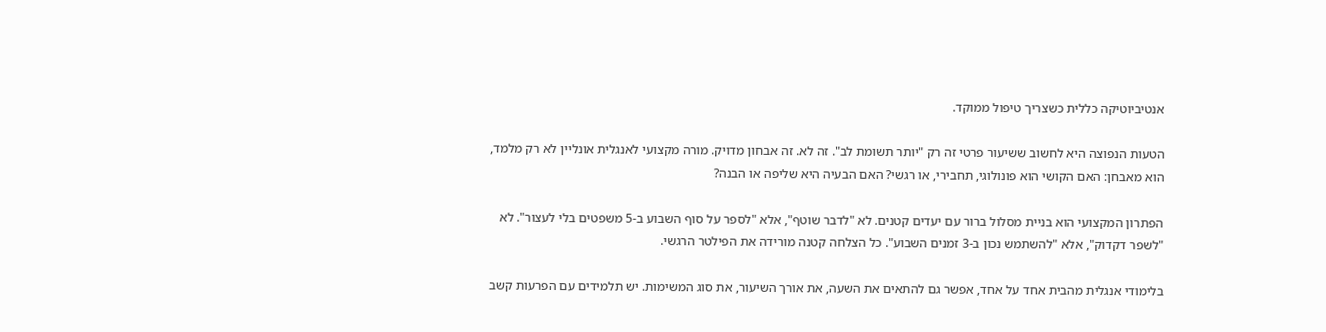אנטיביוטיקה כללית כשצריך טיפול ממוקד.

הטעות הנפוצה היא לחשוב ששיעור פרטי זה רק "יותר תשומת לב". זה לא. זה אבחון מדויק. מורה מקצועי לאנגלית אונליין לא רק מלמד, הוא מאבחן: האם הקושי הוא פונולוגי, תחבירי, או רגשי? האם הבעיה היא שליפה או הבנה?

הפתרון המקצועי הוא בניית מסלול ברור עם יעדים קטנים. לא "לדבר שוטף", אלא "לספר על סוף השבוע ב-5 משפטים בלי לעצור". לא "לשפר דקדוק", אלא "להשתמש נכון ב-3 זמנים השבוע". כל הצלחה קטנה מורידה את הפילטר הרגשי.

בלימודי אנגלית מהבית אחד על אחד, אפשר גם להתאים את השעה, את אורך השיעור, את סוג המשימות. יש תלמידים עם הפרעות קשב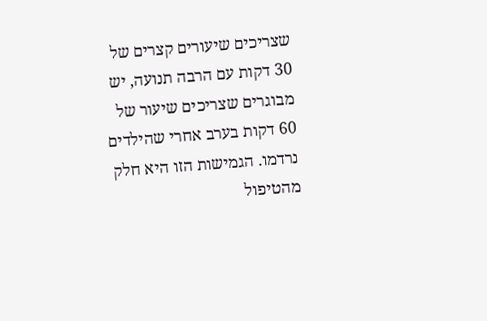שצריכים שיעורים קצרים של 30 דקות עם הרבה תנועה, יש מבוגרים שצריכים שיעור של 60 דקות בערב אחרי שהילדים נרדמו. הגמישות הזו היא חלק מהטיפול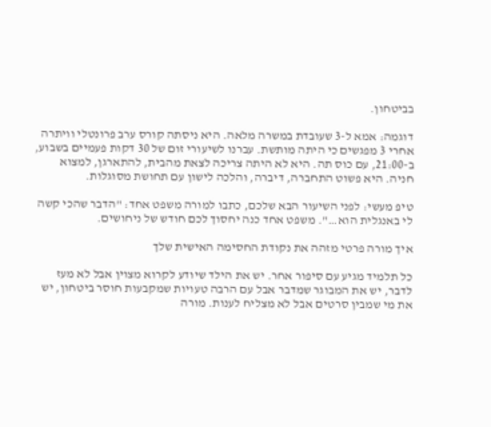בביטחון.

דוגמה: אמא ל-3 שעובדת במשרה מלאה. היא ניסתה קורס ערב פרונטלי וויתרה אחרי 3 מפגשים כי היתה מותשת. עברנו לשיעורי זום של 30 דקות פעמיים בשבוע, ב-21:00, עם כוס תה. היא לא היתה צריכה לצאת מהבית, להתארגן, למצוא חניה. היא פשוט התחברה, דיברה, והלכה לישון עם תחושת מסוגלות.

טיפ מעשי: לפני השיעור הבא שלכם, כתבו למורה משפט אחד: "הדבר שהכי קשה לי באנגלית הוא…". משפט אחד כנה יחסוך לכם חודש של ניחושים.

איך מורה פרטי מזהה את נקודת החסימה האישית שלך

כל תלמיד מגיע עם סיפור אחר. יש את הילד שיודע לקרוא מצוין אבל לא מעז לדבר, יש את המבוגר שמדבר אבל עם הרבה טעויות שמקבעות חוסר ביטחון, יש את מי שמבין סרטים אבל לא מצליח לענות. מורה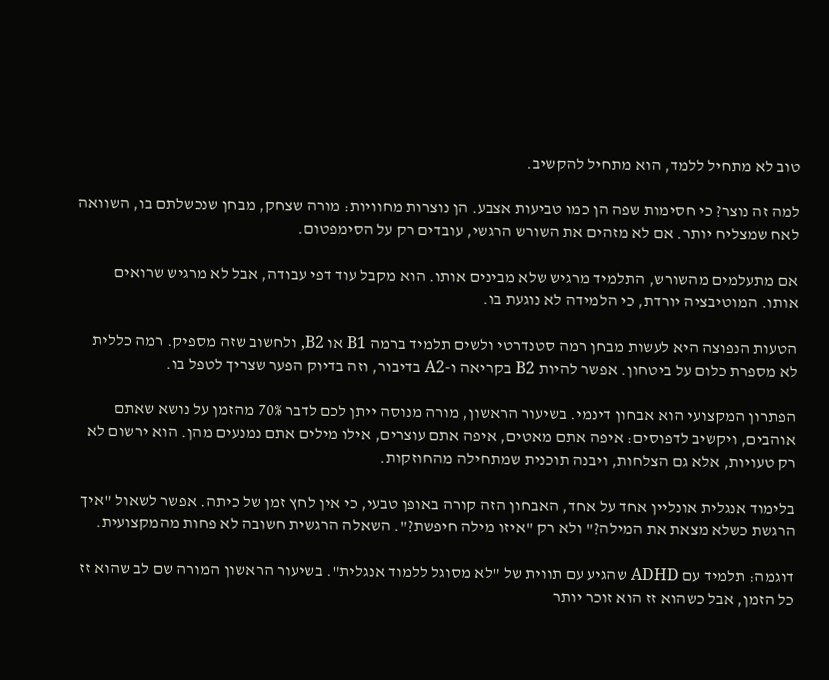טוב לא מתחיל ללמד, הוא מתחיל להקשיב.

למה זה נוצר? כי חסימות שפה הן כמו טביעות אצבע. הן נוצרות מחוויות: מורה שצחק, מבחן שנכשלתם בו, השוואה לאח שמצליח יותר. אם לא מזהים את השורש הרגשי, עובדים רק על הסימפטום.

אם מתעלמים מהשורש, התלמיד מרגיש שלא מבינים אותו. הוא מקבל עוד דפי עבודה, אבל לא מרגיש שרואים אותו. המוטיבציה יורדת, כי הלמידה לא נוגעת בו.

הטעות הנפוצה היא לעשות מבחן רמה סטנדרטי ולשים תלמיד ברמה B1 או B2, ולחשוב שזה מספיק. רמה כללית לא מספרת כלום על ביטחון. אפשר להיות B2 בקריאה ו-A2 בדיבור, וזה בדיוק הפער שצריך לטפל בו.

הפתרון המקצועי הוא אבחון דינמי. בשיעור הראשון, מורה מנוסה ייתן לכם לדבר 70% מהזמן על נושא שאתם אוהבים, ויקשיב לדפוסים: איפה אתם מאטים, איפה אתם עוצרים, אילו מילים אתם נמנעים מהן. הוא ירשום לא רק טעויות, אלא גם הצלחות, ויבנה תוכנית שמתחילה מהחוזקות.

בלימוד אנגלית אונליין אחד על אחד, האבחון הזה קורה באופן טבעי, כי אין לחץ זמן של כיתה. אפשר לשאול "איך הרגשת כשלא מצאת את המילה?" ולא רק "איזו מילה חיפשת?". השאלה הרגשית חשובה לא פחות מהמקצועית.

דוגמה: תלמיד עם ADHD שהגיע עם תווית של "לא מסוגל ללמוד אנגלית". בשיעור הראשון המורה שם לב שהוא זז כל הזמן, אבל כשהוא זז הוא זוכר יותר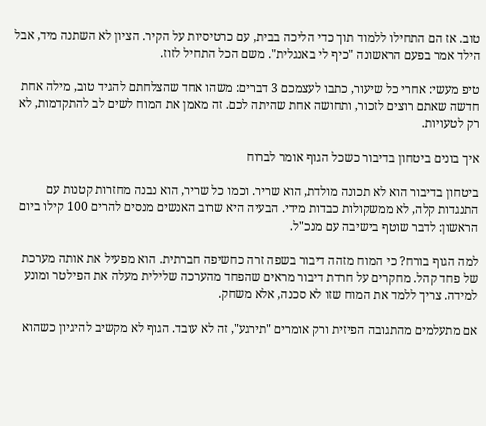טוב. אז הם התחילו ללמוד תוך כדי הליכה בבית, עם כרטיסיות על הקיר. הציון לא השתנה מיד, אבל הילד אמר בפעם הראשונה "כיף לי באנגלית". משם הכל התחיל לזוז.

טיפ מעשי: אחרי כל שיעור, כתבו לעצמכם 3 דברים: משהו אחד שהצלחתם להגיד טוב, מילה אחת חדשה שאתם רוצים לזכור, ותחושה אחת שהיתה לכם. זה מאמן את המוח לשים לב להתקדמות, לא רק לטעויות.

איך בונים ביטחון בדיבור כשכל הגוף אומר לברוח

ביטחון בדיבור הוא לא תכונה מולדת, הוא שריר. וכמו כל שריר, הוא נבנה מחזרות קטנות עם התנגדות קלה, לא ממשקולות כבדות מידי. הבעיה היא שרוב האנשים מנסים להרים 100 קילו ביום הראשון: לדבר שוטף בישיבה עם מנכ"ל.

למה הגוף בורח? כי המוח מזהה דיבור בשפה זרה כחשיפה חברתית. הוא מפעיל את אותה מערכת של פחד קהל. מחקרים על חרדת דיבור מראים שהפחד מהערכה שלילית מעלה את הפילטר ומונע למידה. צריך ללמד את המוח שזו לא סכנה, אלא משחק.

אם מתעלמים מהתגובה הפיזית ורק אומרים "תירגע", זה לא עובד. הגוף לא מקשיב להיגיון כשהוא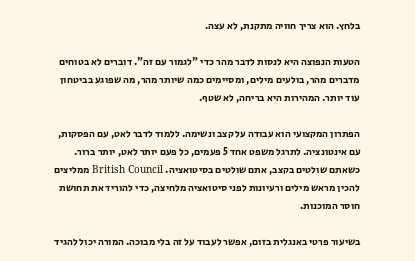בלחץ. הוא צריך חוויה מתקנת, לא עצה.

הטעות הנפוצה היא לנסות לדבר מהר כדי "לגמור עם זה". דוברים לא בטוחים מדברים מהר, בולעים מילים, ומסיימים כמה שיותר מהר, מה שפוגע בביטחון עוד יותר. המהירות היא בריחה, לא שטף.

הפתרון המקצועי הוא עבודה על קצב ונשימה. ללמוד לדבר לאט, עם הפסקות, עם אינטונציה. לתרגל משפט אחד 5 פעמים, כל פעם יותר לאט, יותר ברור. כשאתם שולטים בקצב, אתם שולטים בסיטואציה. British Council ממליצים להכין מראש מילים ורעיונות לפני סיטואציה מלחיצה, כדי להוריד את תחושת חוסר המוכנות.

בשיעור פרטי באנגלית בזום, אפשר לעבוד על זה בלי מבוכה. המורה יכול להגיד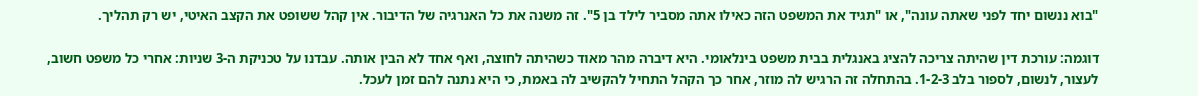"בוא ננשום יחד לפני שאתה עונה", או "תגיד את המשפט הזה כאילו אתה מסביר לילד בן 5". זה משנה את כל האנרגיה של הדיבור. אין קהל ששופט את הקצב האיטי, יש רק תהליך.

דוגמה: עורכת דין שהיתה צריכה להציג באנגלית בבית משפט בינלאומי. היא דיברה מהר מאוד כשהיתה לחוצה, ואף אחד לא הבין אותה. עבדנו על טכניקת ה-3 שניות: אחרי כל משפט חשוב, לעצור, לנשום, לספור בלב 1-2-3. בהתחלה זה הרגיש לה מוזר, אחר כך הקהל התחיל להקשיב לה באמת, כי היא נתנה להם זמן לעכל.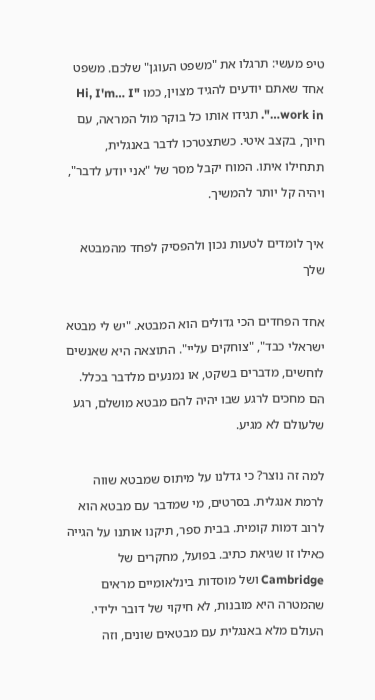טיפ מעשי: תרגלו את "משפט העוגן" שלכם. משפט אחד שאתם יודעים להגיד מצוין, כמו "Hi, I'm… I work in…". תגידו אותו כל בוקר מול המראה, עם חיוך, בקצב איטי. כשתצטרכו לדבר באנגלית, תתחילו איתו. המוח יקבל מסר של "אני יודע לדבר", ויהיה קל יותר להמשיך.

איך לומדים לטעות נכון ולהפסיק לפחד מהמבטא שלך

אחד הפחדים הכי גדולים הוא המבטא. "יש לי מבטא ישראלי כבד", "צוחקים עליי". התוצאה היא שאנשים לוחשים, מדברים בשקט, או נמנעים מלדבר בכלל. הם מחכים לרגע שבו יהיה להם מבטא מושלם, רגע שלעולם לא מגיע.

למה זה נוצר? כי גדלנו על מיתוס שמבטא שווה לרמת אנגלית. בסרטים, מי שמדבר עם מבטא הוא לרוב דמות קומית. בבית ספר, תיקנו אותנו על הגייה כאילו זו שגיאת כתיב. בפועל, מחקרים של Cambridge ושל מוסדות בינלאומיים מראים שהמטרה היא מובנות, לא חיקוי של דובר ילידי. העולם מלא באנגלית עם מבטאים שונים, וזה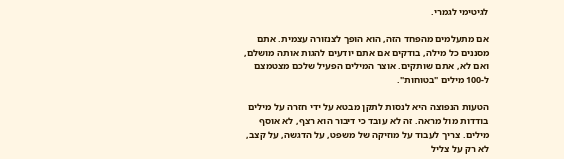לגיטימי לגמרי.

אם מתעלמים מהפחד הזה, הוא הופך לצנזורה עצמית. אתם מסננים כל מילה, בודקים אם אתם יודעים להגות אותה מושלם, ואם לא, אתם שותקים. אוצר המילים הפעיל שלכם מצטמצם ל-100 מילים "בטוחות".

הטעות הנפוצה היא לנסות לתקן מבטא על ידי חזרה על מילים בודדות מול מראה. זה לא עובד כי דיבור הוא רצף, לא אוסף מילים. צריך לעבוד על מוזיקה של משפט, על הדגשה, על קצב, לא רק על צליל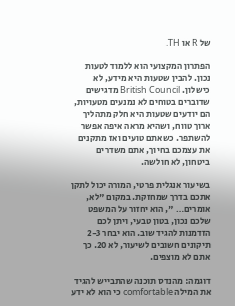של R או TH.

הפתרון המקצועי הוא ללמוד לטעות נכון. להבין שטעות היא מידע, לא כישלון. British Council מדגישים שדוברים בטוחים לא נמנעים מטעויות, הם יודעים שטעות היא חלק מתהליך ארוך טווח, ושהיא מראה איפה אפשר להשתפר. כשאתם טועים ואז מתקנים את עצמכם בחיוך, אתם משדרים ביטחון, לא חולשה.

בשיעור אנגלית פרטי, המורה יכול לתקן אתכם בדרך שמחזקת. במקום "לא, אומרים… ", הוא יחזור על המשפט שלכם נכון, בטון טבעי, ויתן לכם הזדמנות להגיד שוב. הוא יבחר 2-3 תיקונים חשובים לשיעור, לא 20. כך אתם לא מוצפים.

דוגמה: מהנדס תוכנה שהתבייש להגיד את המילה comfortable כי הוא לא ידע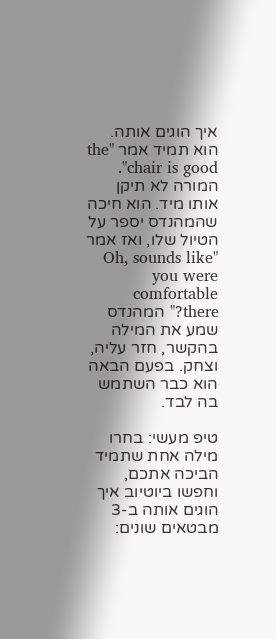איך הוגים אותה. הוא תמיד אמר "the chair is good". המורה לא תיקן אותו מיד. הוא חיכה שהמהנדס יספר על הטיול שלו, ואז אמר "Oh, sounds like you were comfortable there?" המהנדס שמע את המילה בהקשר, חזר עליה, וצחק. בפעם הבאה הוא כבר השתמש בה לבד.

טיפ מעשי: בחרו מילה אחת שתמיד הביכה אתכם, וחפשו ביוטיוב איך הוגים אותה ב-3 מבטאים שונים: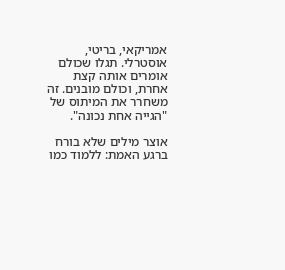אמריקאי, בריטי, אוסטרלי. תגלו שכולם אומרים אותה קצת אחרת, וכולם מובנים. זה משחרר את המיתוס של "הגייה אחת נכונה".

אוצר מילים שלא בורח ברגע האמת: ללמוד כמו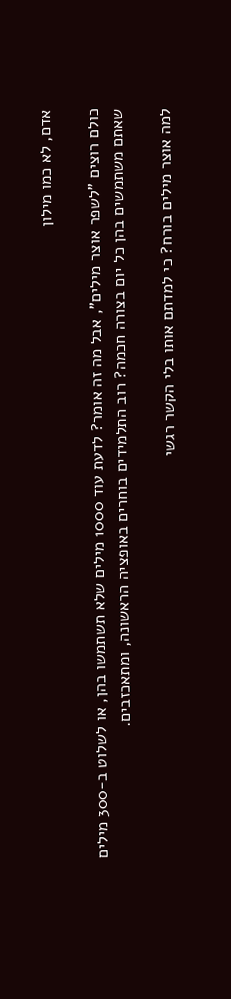אדם, לא כמו מילון

כולם רוצים "לשפר אוצר מילים", אבל מה זה אומר? לדעת עוד 1000 מילים שלא תשתמשו בהן, או לשלוט ב-300 מילים שאתם משתמשים בהן כל יום בצורה חכמה? רוב התלמידים בוחרים באופציה הראשונה, ומתאכזבים.

למה אוצר מילים בורח? כי למדתם אותו בלי הקשר רגשי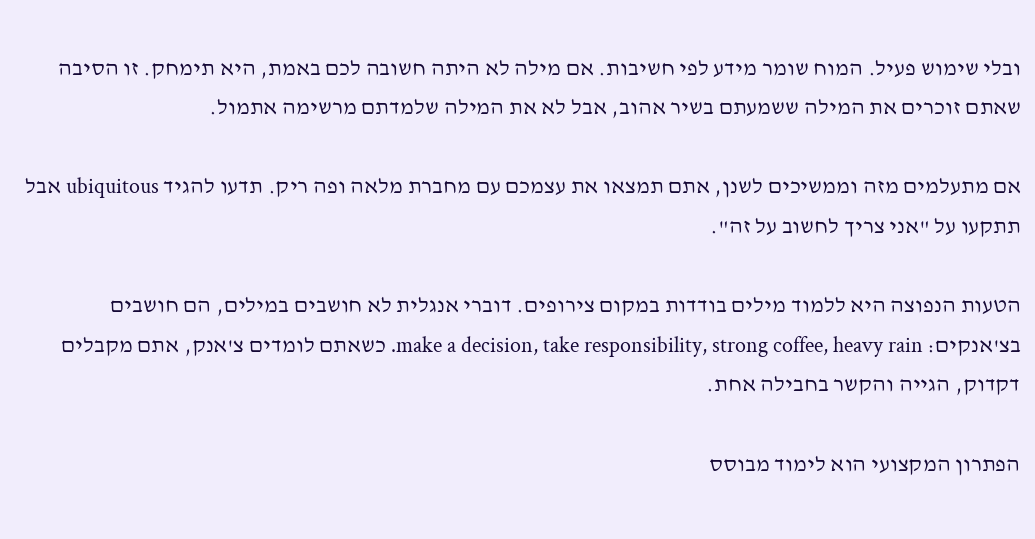ובלי שימוש פעיל. המוח שומר מידע לפי חשיבות. אם מילה לא היתה חשובה לכם באמת, היא תימחק. זו הסיבה שאתם זוכרים את המילה ששמעתם בשיר אהוב, אבל לא את המילה שלמדתם מרשימה אתמול.

אם מתעלמים מזה וממשיכים לשנן, אתם תמצאו את עצמכם עם מחברת מלאה ופה ריק. תדעו להגיד ubiquitous אבל תתקעו על "אני צריך לחשוב על זה".

הטעות הנפוצה היא ללמוד מילים בודדות במקום צירופים. דוברי אנגלית לא חושבים במילים, הם חושבים בצ'אנקים: make a decision, take responsibility, strong coffee, heavy rain. כשאתם לומדים צ'אנק, אתם מקבלים דקדוק, הגייה והקשר בחבילה אחת.

הפתרון המקצועי הוא לימוד מבוסס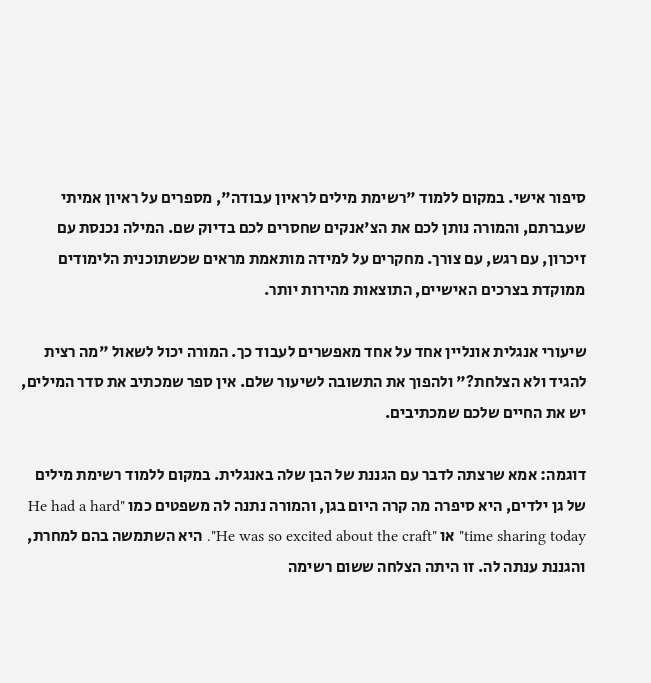סיפור אישי. במקום ללמוד "רשימת מילים לראיון עבודה", מספרים על ראיון אמיתי שעברתם, והמורה נותן לכם את הצ'אנקים שחסרים לכם בדיוק שם. המילה נכנסת עם זיכרון, עם רגש, עם צורך. מחקרים על למידה מותאמת מראים שכשתוכנית הלימודים ממוקדת בצרכים האישיים, התוצאות מהירות יותר.

שיעורי אנגלית אונליין אחד על אחד מאפשרים לעבוד כך. המורה יכול לשאול "מה רצית להגיד ולא הצלחת?" ולהפוך את התשובה לשיעור שלם. אין ספר שמכתיב את סדר המילים, יש את החיים שלכם שמכתיבים.

דוגמה: אמא שרצתה לדבר עם הגננת של הבן שלה באנגלית. במקום ללמוד רשימת מילים של גן ילדים, היא סיפרה מה קרה היום בגן, והמורה נתנה לה משפטים כמו "He had a hard time sharing today" או "He was so excited about the craft". היא השתמשה בהם למחרת, והגננת ענתה לה. זו היתה הצלחה ששום רשימה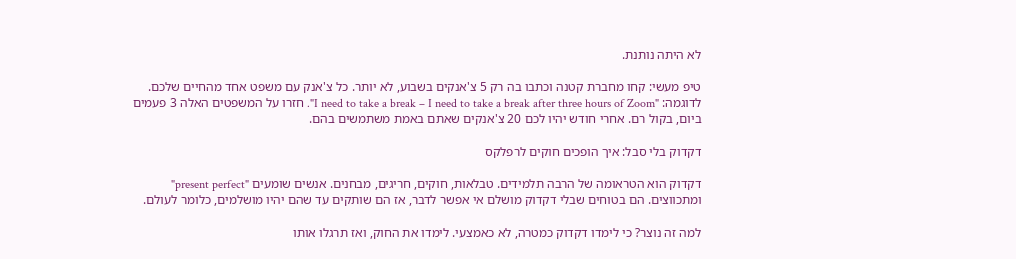לא היתה נותנת.

טיפ מעשי: קחו מחברת קטנה וכתבו בה רק 5 צ'אנקים בשבוע, לא יותר. כל צ'אנק עם משפט אחד מהחיים שלכם. לדוגמה: "I need to take a break – I need to take a break after three hours of Zoom". חזרו על המשפטים האלה 3 פעמים ביום, בקול רם. אחרי חודש יהיו לכם 20 צ'אנקים שאתם באמת משתמשים בהם.

דקדוק בלי סבל: איך הופכים חוקים לרפלקס

דקדוק הוא הטראומה של הרבה תלמידים. טבלאות, חוקים, חריגים, מבחנים. אנשים שומעים "present perfect" ומתכווצים. הם בטוחים שבלי דקדוק מושלם אי אפשר לדבר, אז הם שותקים עד שהם יהיו מושלמים, כלומר לעולם.

למה זה נוצר? כי לימדו דקדוק כמטרה, לא כאמצעי. לימדו את החוק, ואז תרגלו אותו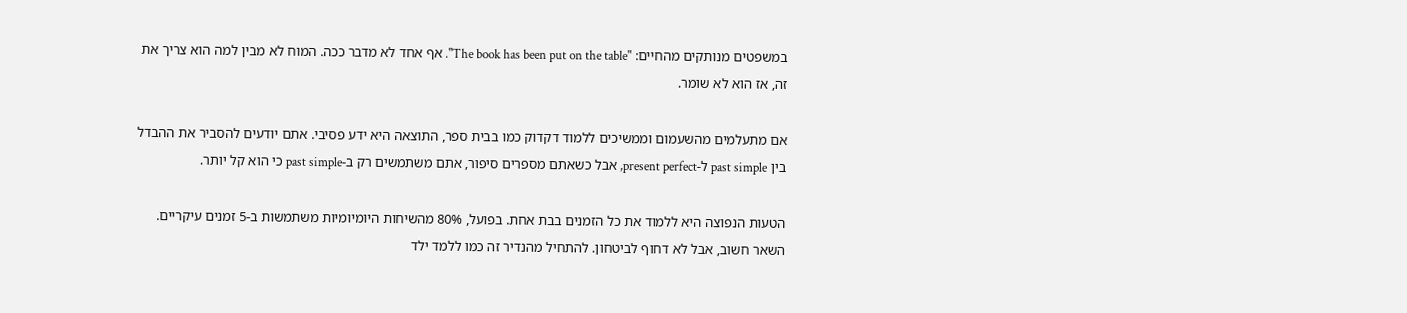במשפטים מנותקים מהחיים: "The book has been put on the table". אף אחד לא מדבר ככה. המוח לא מבין למה הוא צריך את זה, אז הוא לא שומר.

אם מתעלמים מהשעמום וממשיכים ללמוד דקדוק כמו בבית ספר, התוצאה היא ידע פסיבי. אתם יודעים להסביר את ההבדל בין past simple ל-present perfect, אבל כשאתם מספרים סיפור, אתם משתמשים רק ב-past simple כי הוא קל יותר.

הטעות הנפוצה היא ללמוד את כל הזמנים בבת אחת. בפועל, 80% מהשיחות היומיומיות משתמשות ב-5 זמנים עיקריים. השאר חשוב, אבל לא דחוף לביטחון. להתחיל מהנדיר זה כמו ללמד ילד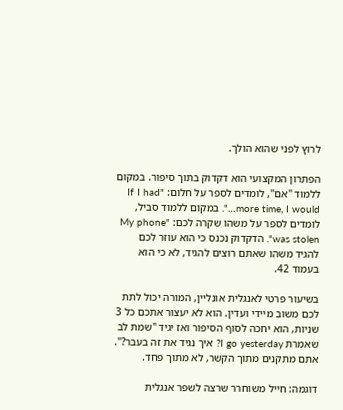לרוץ לפני שהוא הולך.

הפתרון המקצועי הוא דקדוק בתוך סיפור. במקום ללמוד "אם", לומדים לספר על חלום: "If I had more time, I would…". במקום ללמוד סביל, לומדים לספר על משהו שקרה לכם: "My phone was stolen". הדקדוק נכנס כי הוא עוזר לכם להגיד משהו שאתם רוצים להגיד, לא כי הוא בעמוד 42.

בשיעור פרטי לאנגלית אונליין, המורה יכול לתת לכם משוב מיידי ועדין. הוא לא יעצור אתכם כל 3 שניות, הוא יחכה לסוף הסיפור ואז יגיד "שמת לב שאמרת I go yesterday? איך נגיד את זה בעבר?". אתם מתקנים מתוך הקשר, לא מתוך פחד.

דוגמה: חייל משוחרר שרצה לשפר אנגלית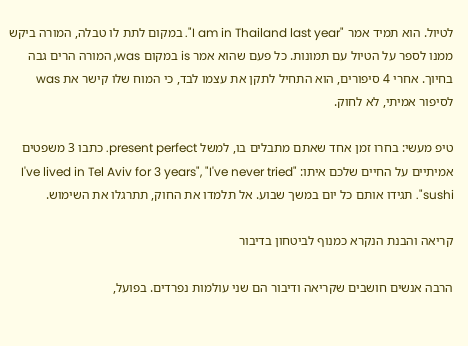לטיול. הוא תמיד אמר "I am in Thailand last year". במקום לתת לו טבלה, המורה ביקש ממנו לספר על הטיול עם תמונות. כל פעם שהוא אמר is במקום was, המורה הרים גבה בחיוך. אחרי 4 סיפורים, הוא התחיל לתקן את עצמו לבד, כי המוח שלו קישר את was לסיפור אמיתי, לא לחוק.

טיפ מעשי: בחרו זמן אחד שאתם מתבלים בו, למשל present perfect. כתבו 3 משפטים אמיתיים על החיים שלכם איתו: "I've lived in Tel Aviv for 3 years", "I've never tried sushi". תגידו אותם כל יום במשך שבוע. אל תלמדו את החוק, תתרגלו את השימוש.

קריאה והבנת הנקרא כמנוף לביטחון בדיבור

הרבה אנשים חושבים שקריאה ודיבור הם שני עולמות נפרדים. בפועל,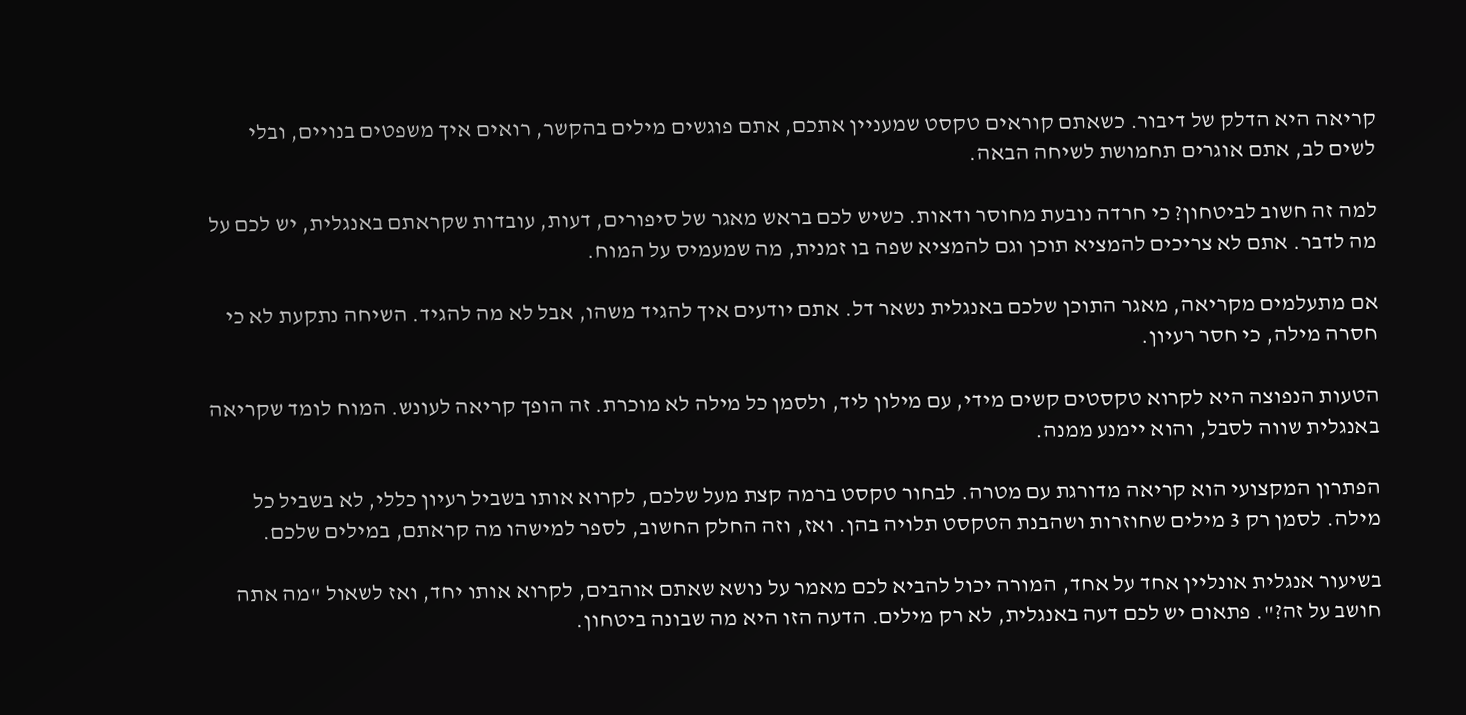קריאה היא הדלק של דיבור. כשאתם קוראים טקסט שמעניין אתכם, אתם פוגשים מילים בהקשר, רואים איך משפטים בנויים, ובלי לשים לב, אתם אוגרים תחמושת לשיחה הבאה.

למה זה חשוב לביטחון? כי חרדה נובעת מחוסר ודאות. כשיש לכם בראש מאגר של סיפורים, דעות, עובדות שקראתם באנגלית, יש לכם על מה לדבר. אתם לא צריכים להמציא תוכן וגם להמציא שפה בו זמנית, מה שמעמיס על המוח.

אם מתעלמים מקריאה, מאגר התוכן שלכם באנגלית נשאר דל. אתם יודעים איך להגיד משהו, אבל לא מה להגיד. השיחה נתקעת לא כי חסרה מילה, כי חסר רעיון.

הטעות הנפוצה היא לקרוא טקסטים קשים מידי, עם מילון ליד, ולסמן כל מילה לא מוכרת. זה הופך קריאה לעונש. המוח לומד שקריאה באנגלית שווה לסבל, והוא יימנע ממנה.

הפתרון המקצועי הוא קריאה מדורגת עם מטרה. לבחור טקסט ברמה קצת מעל שלכם, לקרוא אותו בשביל רעיון כללי, לא בשביל כל מילה. לסמן רק 3 מילים שחוזרות ושהבנת הטקסט תלויה בהן. ואז, וזה החלק החשוב, לספר למישהו מה קראתם, במילים שלכם.

בשיעור אנגלית אונליין אחד על אחד, המורה יכול להביא לכם מאמר על נושא שאתם אוהבים, לקרוא אותו יחד, ואז לשאול "מה אתה חושב על זה?". פתאום יש לכם דעה באנגלית, לא רק מילים. הדעה הזו היא מה שבונה ביטחון.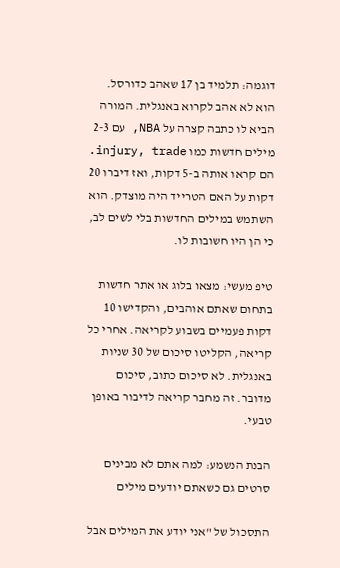דוגמה: תלמיד בן 17 שאהב כדורסל. הוא לא אהב לקרוא באנגלית. המורה הביא לו כתבה קצרה על NBA, עם 2-3 מילים חדשות כמו injury, trade. הם קראו אותה ב-5 דקות, ואז דיברו 20 דקות על האם הטרייד היה מוצדק. הוא השתמש במילים החדשות בלי לשים לב, כי הן היו חשובות לו.

טיפ מעשי: מצאו בלוג או אתר חדשות בתחום שאתם אוהבים, והקדישו 10 דקות פעמיים בשבוע לקריאה. אחרי כל קריאה, הקליטו סיכום של 30 שניות באנגלית. לא סיכום כתוב, סיכום מדובר. זה מחבר קריאה לדיבור באופן טבעי.

הבנת הנשמע: למה אתם לא מבינים סרטים גם כשאתם יודעים מילים

התסכול של "אני יודע את המילים אבל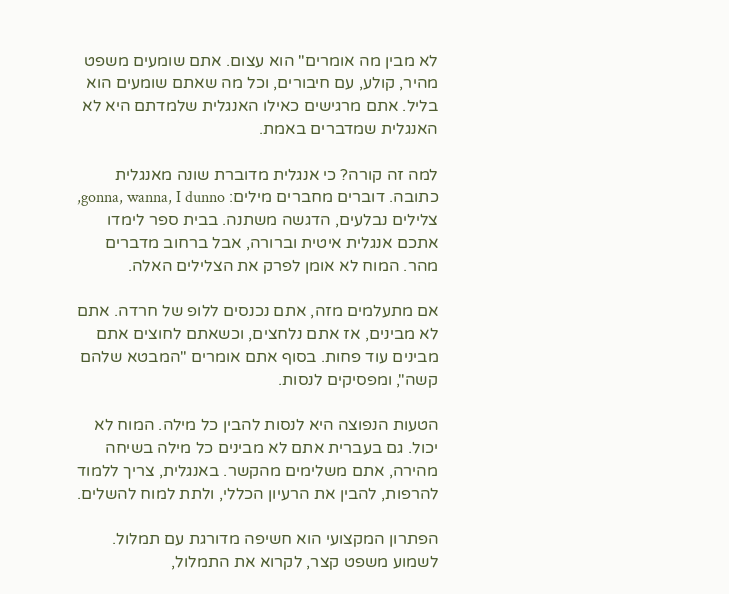לא מבין מה אומרים" הוא עצום. אתם שומעים משפט מהיר, קולע, עם חיבורים, וכל מה שאתם שומעים הוא בליל. אתם מרגישים כאילו האנגלית שלמדתם היא לא האנגלית שמדברים באמת.

למה זה קורה? כי אנגלית מדוברת שונה מאנגלית כתובה. דוברים מחברים מילים: gonna, wanna, I dunno, צלילים נבלעים, הדגשה משתנה. בבית ספר לימדו אתכם אנגלית איטית וברורה, אבל ברחוב מדברים מהר. המוח לא אומן לפרק את הצלילים האלה.

אם מתעלמים מזה, אתם נכנסים ללופ של חרדה. אתם לא מבינים, אז אתם נלחצים, וכשאתם לחוצים אתם מבינים עוד פחות. בסוף אתם אומרים "המבטא שלהם קשה", ומפסיקים לנסות.

הטעות הנפוצה היא לנסות להבין כל מילה. המוח לא יכול. גם בעברית אתם לא מבינים כל מילה בשיחה מהירה, אתם משלימים מהקשר. באנגלית, צריך ללמוד להרפות, להבין את הרעיון הכללי, ולתת למוח להשלים.

הפתרון המקצועי הוא חשיפה מדורגת עם תמלול. לשמוע משפט קצר, לקרוא את התמלול,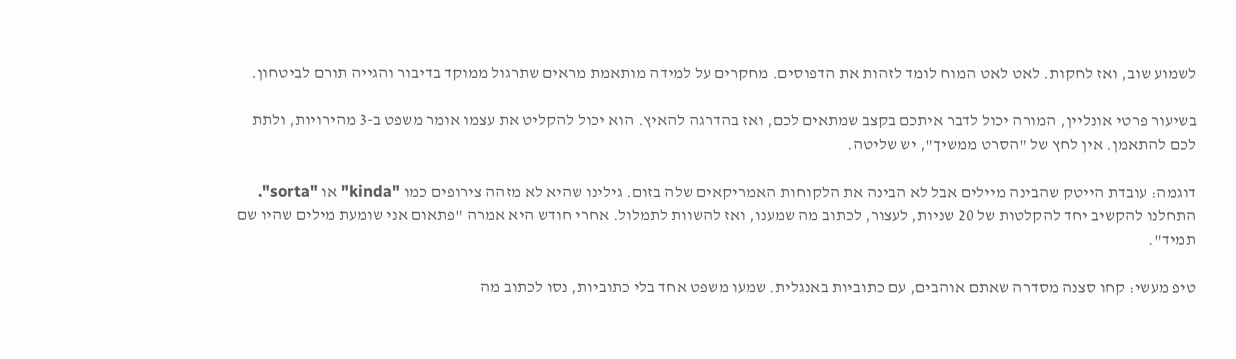לשמוע שוב, ואז לחקות. לאט לאט המוח לומד לזהות את הדפוסים. מחקרים על למידה מותאמת מראים שתרגול ממוקד בדיבור והגייה תורם לביטחון.

בשיעור פרטי אונליין, המורה יכול לדבר איתכם בקצב שמתאים לכם, ואז בהדרגה להאיץ. הוא יכול להקליט את עצמו אומר משפט ב-3 מהירויות, ולתת לכם להתאמן. אין לחץ של "הסרט ממשיך", יש שליטה.

דוגמה: עובדת הייטק שהבינה מיילים אבל לא הבינה את הלקוחות האמריקאים שלה בזום. גילינו שהיא לא מזהה צירופים כמו "kinda" או "sorta". התחלנו להקשיב יחד להקלטות של 20 שניות, לעצור, לכתוב מה שמענו, ואז להשוות לתמלול. אחרי חודש היא אמרה "פתאום אני שומעת מילים שהיו שם תמיד".

טיפ מעשי: קחו סצנה מסדרה שאתם אוהבים, עם כתוביות באנגלית. שמעו משפט אחד בלי כתוביות, נסו לכתוב מה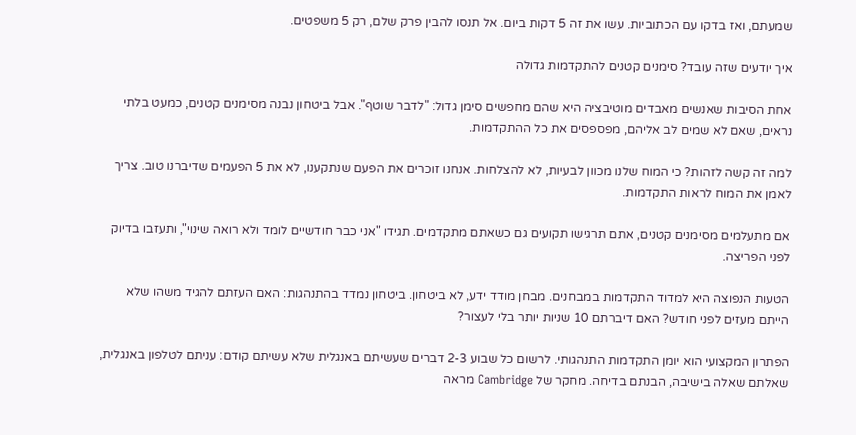שמעתם, ואז בדקו עם הכתוביות. עשו את זה 5 דקות ביום. אל תנסו להבין פרק שלם, רק 5 משפטים.

איך יודעים שזה עובד? סימנים קטנים להתקדמות גדולה

אחת הסיבות שאנשים מאבדים מוטיבציה היא שהם מחפשים סימן גדול: "לדבר שוטף". אבל ביטחון נבנה מסימנים קטנים, כמעט בלתי נראים, שאם לא שמים לב אליהם, מפספסים את כל ההתקדמות.

למה זה קשה לזהות? כי המוח שלנו מכוון לבעיות, לא להצלחות. אנחנו זוכרים את הפעם שנתקענו, לא את 5 הפעמים שדיברנו טוב. צריך לאמן את המוח לראות התקדמות.

אם מתעלמים מסימנים קטנים, אתם תרגישו תקועים גם כשאתם מתקדמים. תגידו "אני כבר חודשיים לומד ולא רואה שינוי", ותעזבו בדיוק לפני הפריצה.

הטעות הנפוצה היא למדוד התקדמות במבחנים. מבחן מודד ידע, לא ביטחון. ביטחון נמדד בהתנהגות: האם העזתם להגיד משהו שלא הייתם מעזים לפני חודש? האם דיברתם 10 שניות יותר בלי לעצור?

הפתרון המקצועי הוא יומן התקדמות התנהגותי. לרשום כל שבוע 2-3 דברים שעשיתם באנגלית שלא עשיתם קודם: עניתם לטלפון באנגלית, שאלתם שאלה בישיבה, הבנתם בדיחה. מחקר של Cambridge מראה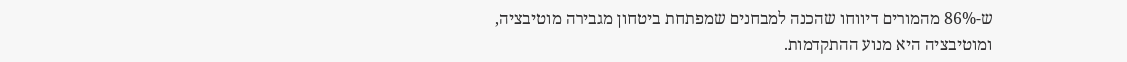ש-86% מהמורים דיווחו שהכנה למבחנים שמפתחת ביטחון מגבירה מוטיבציה, ומוטיבציה היא מנוע ההתקדמות.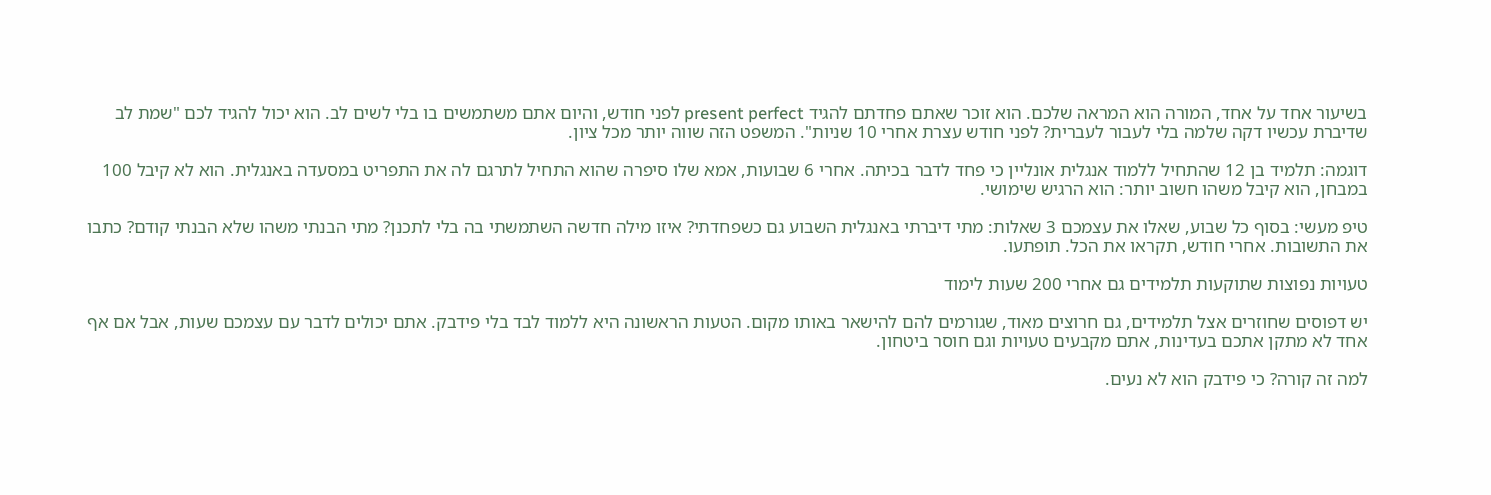בשיעור אחד על אחד, המורה הוא המראה שלכם. הוא זוכר שאתם פחדתם להגיד present perfect לפני חודש, והיום אתם משתמשים בו בלי לשים לב. הוא יכול להגיד לכם "שמת לב שדיברת עכשיו דקה שלמה בלי לעבור לעברית? לפני חודש עצרת אחרי 10 שניות". המשפט הזה שווה יותר מכל ציון.

דוגמה: תלמיד בן 12 שהתחיל ללמוד אנגלית אונליין כי פחד לדבר בכיתה. אחרי 6 שבועות, אמא שלו סיפרה שהוא התחיל לתרגם לה את התפריט במסעדה באנגלית. הוא לא קיבל 100 במבחן, הוא קיבל משהו חשוב יותר: הוא הרגיש שימושי.

טיפ מעשי: בסוף כל שבוע, שאלו את עצמכם 3 שאלות: מתי דיברתי באנגלית השבוע גם כשפחדתי? איזו מילה חדשה השתמשתי בה בלי לתכנן? מתי הבנתי משהו שלא הבנתי קודם? כתבו את התשובות. אחרי חודש, תקראו את הכל. תופתעו.

טעויות נפוצות שתוקעות תלמידים גם אחרי 200 שעות לימוד

יש דפוסים שחוזרים אצל תלמידים, גם חרוצים מאוד, שגורמים להם להישאר באותו מקום. הטעות הראשונה היא ללמוד לבד בלי פידבק. אתם יכולים לדבר עם עצמכם שעות, אבל אם אף אחד לא מתקן אתכם בעדינות, אתם מקבעים טעויות וגם חוסר ביטחון.

למה זה קורה? כי פידבק הוא לא נעים.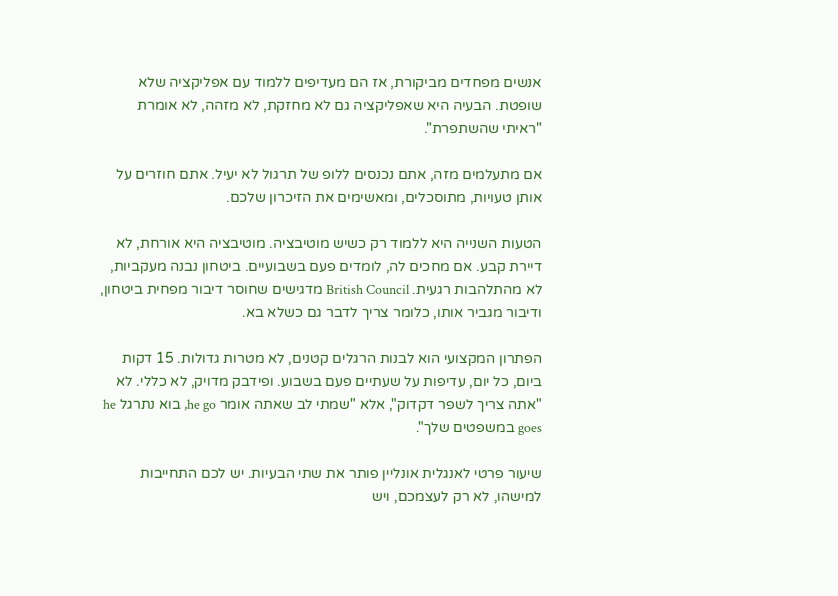אנשים מפחדים מביקורת, אז הם מעדיפים ללמוד עם אפליקציה שלא שופטת. הבעיה היא שאפליקציה גם לא מחזקת, לא מזהה, לא אומרת "ראיתי שהשתפרת".

אם מתעלמים מזה, אתם נכנסים ללופ של תרגול לא יעיל. אתם חוזרים על אותן טעויות, מתוסכלים, ומאשימים את הזיכרון שלכם.

הטעות השנייה היא ללמוד רק כשיש מוטיבציה. מוטיבציה היא אורחת, לא דיירת קבע. אם מחכים לה, לומדים פעם בשבועיים. ביטחון נבנה מעקביות, לא מהתלהבות רגעית. British Council מדגישים שחוסר דיבור מפחית ביטחון, ודיבור מגביר אותו, כלומר צריך לדבר גם כשלא בא.

הפתרון המקצועי הוא לבנות הרגלים קטנים, לא מטרות גדולות. 15 דקות ביום, כל יום, עדיפות על שעתיים פעם בשבוע. ופידבק מדויק, לא כללי. לא "אתה צריך לשפר דקדוק", אלא "שמתי לב שאתה אומר he go, בוא נתרגל he goes במשפטים שלך".

שיעור פרטי לאנגלית אונליין פותר את שתי הבעיות. יש לכם התחייבות למישהו, לא רק לעצמכם, ויש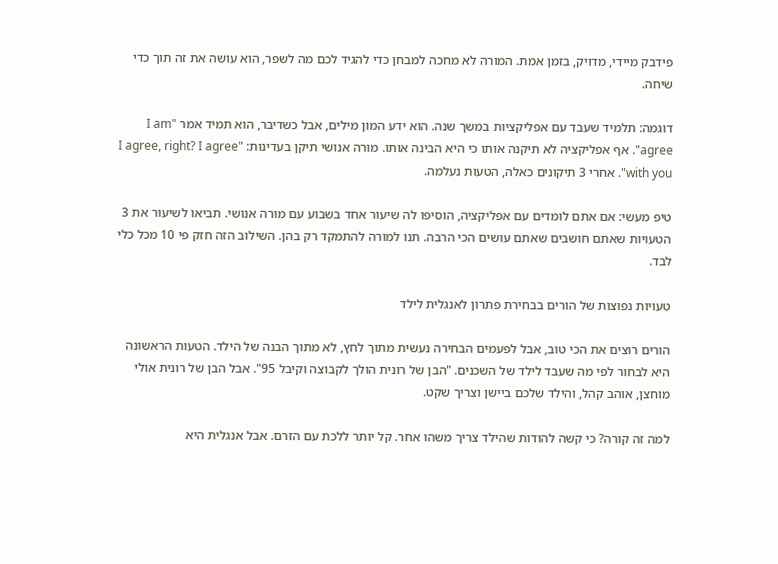פידבק מיידי, מדויק, בזמן אמת. המורה לא מחכה למבחן כדי להגיד לכם מה לשפר, הוא עושה את זה תוך כדי שיחה.

דוגמה: תלמיד שעבד עם אפליקציות במשך שנה. הוא ידע המון מילים, אבל כשדיבר, הוא תמיד אמר "I am agree". אף אפליקציה לא תיקנה אותו כי היא הבינה אותו. מורה אנושי תיקן בעדינות: "I agree, right? I agree with you". אחרי 3 תיקונים כאלה, הטעות נעלמה.

טיפ מעשי: אם אתם לומדים עם אפליקציה, הוסיפו לה שיעור אחד בשבוע עם מורה אנושי. תביאו לשיעור את 3 הטעויות שאתם חושבים שאתם עושים הכי הרבה. תנו למורה להתמקד רק בהן. השילוב הזה חזק פי 10 מכל כלי לבד.

טעויות נפוצות של הורים בבחירת פתרון לאנגלית לילד

הורים רוצים את הכי טוב, אבל לפעמים הבחירה נעשית מתוך לחץ, לא מתוך הבנה של הילד. הטעות הראשונה היא לבחור לפי מה שעבד לילד של השכנים. "הבן של רונית הולך לקבוצה וקיבל 95". אבל הבן של רונית אולי מוחצן, אוהב קהל, והילד שלכם ביישן וצריך שקט.

למה זה קורה? כי קשה להודות שהילד צריך משהו אחר. קל יותר ללכת עם הזרם. אבל אנגלית היא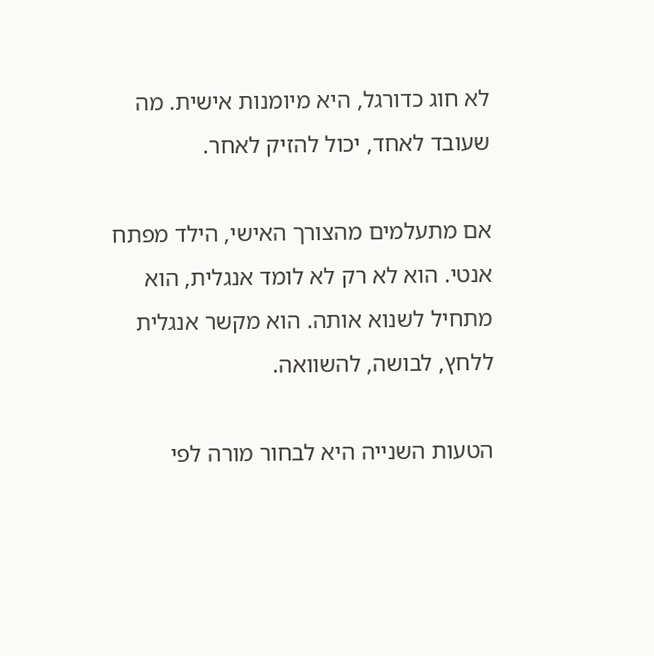לא חוג כדורגל, היא מיומנות אישית. מה שעובד לאחד, יכול להזיק לאחר.

אם מתעלמים מהצורך האישי, הילד מפתח אנטי. הוא לא רק לא לומד אנגלית, הוא מתחיל לשנוא אותה. הוא מקשר אנגלית ללחץ, לבושה, להשוואה.

הטעות השנייה היא לבחור מורה לפי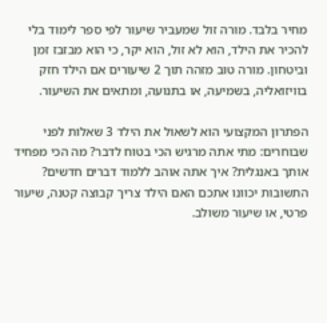מחיר בלבד. מורה זול שמעביר שיעור לפי ספר לימוד בלי להכיר את הילד, הוא לא זול, הוא יקר, כי הוא מבזבז זמן וביטחון. מורה טוב מזהה תוך 2 שיעורים אם הילד חזק בוויזואליה, בשמיעה, או בתנועה, ומתאים את השיעור.

הפתרון המקצועי הוא לשאול את הילד 3 שאלות לפני שבוחרים: מתי אתה מרגיש הכי בטוח לדבר? מה הכי מפחיד אותך באנגלית? איך אתה אוהב ללמוד דברים חדשים? התשובות יכוונו אתכם האם הילד צריך קבוצה קטנה, שיעור פרטי, או שיעור משולב.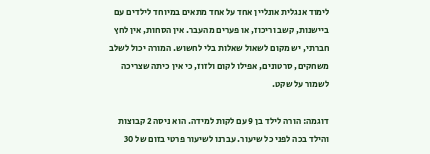לימוד אנגלית אונליין אחד על אחד מתאים במיוחד לילדים עם ביישנות, קשב וריכוז, או פערים מהעבר. אין הסחות, אין לחץ חברתי, יש מקום לשאול שאלות בלי לחשוש. המורה יכול לשלב משחקים, סרטונים, אפילו לקום ולזוז, כי אין כיתה שצריכה לשמור על שקט.

דוגמה: הורה לילד בן 9 עם לקות למידה. הוא ניסה 2 קבוצות והילד בכה לפני כל שיעור. עברנו לשיעור פרטי בזום של 30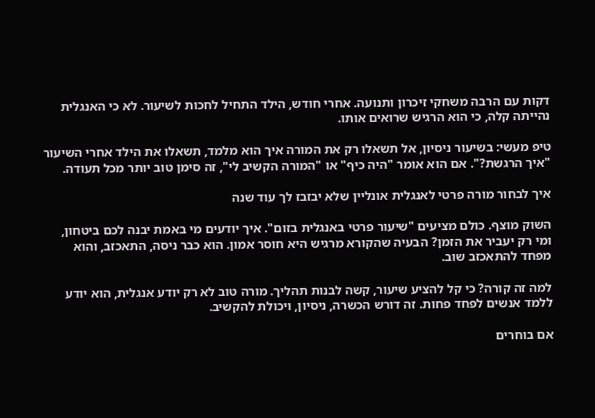דקות עם הרבה משחקי זיכרון ותנועה. אחרי חודש, הילד התחיל לחכות לשיעור. לא כי האנגלית נהייתה קלה, כי הוא הרגיש שרואים אותו.

טיפ מעשי: בשיעור ניסיון, אל תשאלו רק את המורה איך הוא מלמד, תשאלו את הילד אחרי השיעור "איך הרגשת?". אם הוא אומר "היה כיף" או "המורה הקשיב לי", זה סימן טוב יותר מכל תעודה.

איך לבחור מורה פרטי לאנגלית אונליין שלא יבזבז לך עוד שנה

השוק מוצף. כולם מציעים "שיעור פרטי באנגלית בזום". איך יודעים מי באמת יבנה לכם ביטחון, ומי רק יעביר את הזמן? הבעיה שהקורא מרגיש היא חוסר אמון. הוא כבר ניסה, התאכזב, והוא מפחד להתאכזב שוב.

למה זה קורה? כי קל להציע שיעור, קשה לבנות תהליך. מורה טוב לא רק יודע אנגלית, הוא יודע ללמד אנשים לפחד פחות. זה דורש הכשרה, ניסיון, ויכולת להקשיב.

אם בוחרים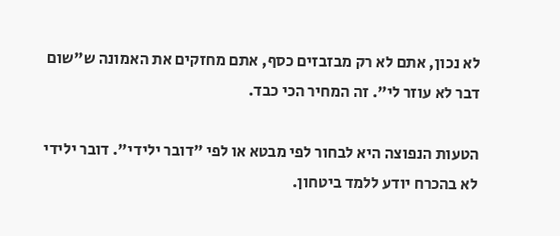לא נכון, אתם לא רק מבזבזים כסף, אתם מחזקים את האמונה ש"שום דבר לא עוזר לי". זה המחיר הכי כבד.

הטעות הנפוצה היא לבחור לפי מבטא או לפי "דובר ילידי". דובר ילידי לא בהכרח יודע ללמד ביטחון.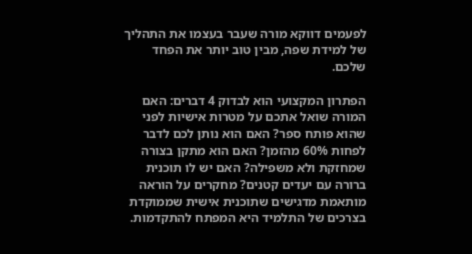לפעמים דווקא מורה שעבר בעצמו את התהליך של למידת שפה, מבין טוב יותר את הפחד שלכם.

הפתרון המקצועי הוא לבדוק 4 דברים: האם המורה שואל אתכם על מטרות אישיות לפני שהוא פותח ספר? האם הוא נותן לכם לדבר לפחות 60% מהזמן? האם הוא מתקן בצורה שמחזקת ולא משפילה? האם יש לו תוכנית ברורה עם יעדים קטנים? מחקרים על הוראה מותאמת מדגישים שתוכנית אישית שממוקדת בצרכים של התלמיד היא המפתח להתקדמות.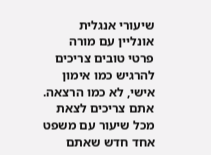שיעורי אנגלית אונליין עם מורה פרטי טובים צריכים להרגיש כמו אימון אישי, לא כמו הרצאה. אתם צריכים לצאת מכל שיעור עם משפט אחד חדש שאתם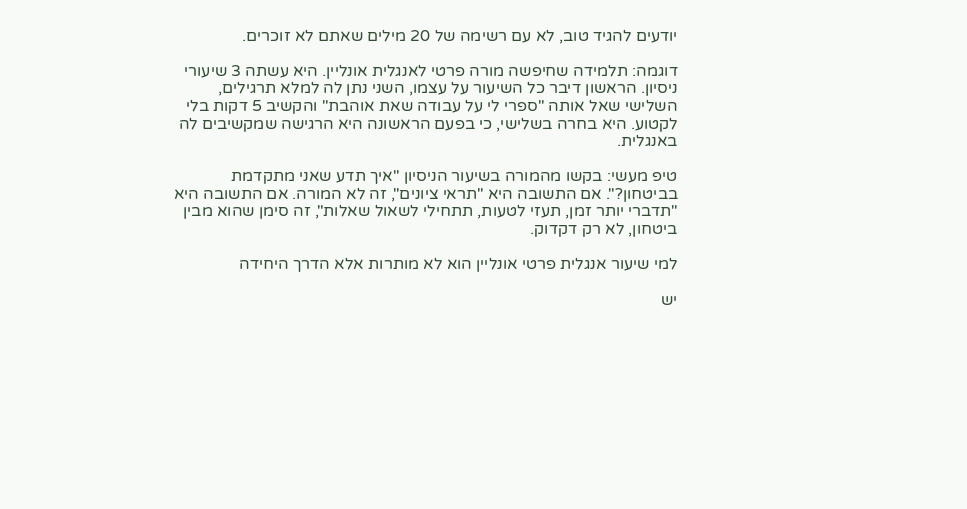יודעים להגיד טוב, לא עם רשימה של 20 מילים שאתם לא זוכרים.

דוגמה: תלמידה שחיפשה מורה פרטי לאנגלית אונליין. היא עשתה 3 שיעורי ניסיון. הראשון דיבר כל השיעור על עצמו, השני נתן לה למלא תרגילים, השלישי שאל אותה "ספרי לי על עבודה שאת אוהבת" והקשיב 5 דקות בלי לקטוע. היא בחרה בשלישי, כי בפעם הראשונה היא הרגישה שמקשיבים לה באנגלית.

טיפ מעשי: בקשו מהמורה בשיעור הניסיון "איך תדע שאני מתקדמת בביטחון?". אם התשובה היא "תראי ציונים", זה לא המורה. אם התשובה היא "תדברי יותר זמן, תעזי לטעות, תתחילי לשאול שאלות", זה סימן שהוא מבין ביטחון, לא רק דקדוק.

למי שיעור אנגלית פרטי אונליין הוא לא מותרות אלא הדרך היחידה

יש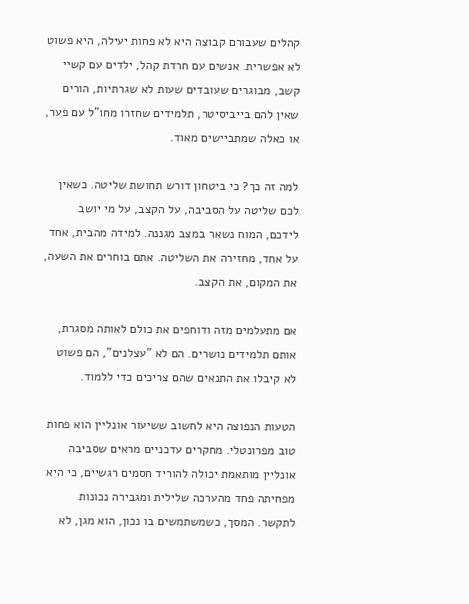קהלים שעבורם קבוצה היא לא פחות יעילה, היא פשוט לא אפשרית. אנשים עם חרדת קהל, ילדים עם קשיי קשב, מבוגרים שעובדים שעות לא שגרתיות, הורים שאין להם בייביסיטר, תלמידים שחזרו מחו"ל עם פער, או כאלה שמתביישים מאוד.

למה זה כך? כי ביטחון דורש תחושת שליטה. כשאין לכם שליטה על הסביבה, על הקצב, על מי יושב לידכם, המוח נשאר במצב מגננה. למידה מהבית, אחד על אחד, מחזירה את השליטה. אתם בוחרים את השעה, את המקום, את הקצב.

אם מתעלמים מזה ודוחפים את כולם לאותה מסגרת, אותם תלמידים נושרים. הם לא "עצלנים", הם פשוט לא קיבלו את התנאים שהם צריכים כדי ללמוד.

הטעות הנפוצה היא לחשוב ששיעור אונליין הוא פחות טוב מפרונטלי. מחקרים עדכניים מראים שסביבה אונליין מותאמת יכולה להוריד חסמים רגשיים, כי היא מפחיתה פחד מהערכה שלילית ומגבירה נכונות לתקשר. המסך, כשמשתמשים בו נכון, הוא מגן, לא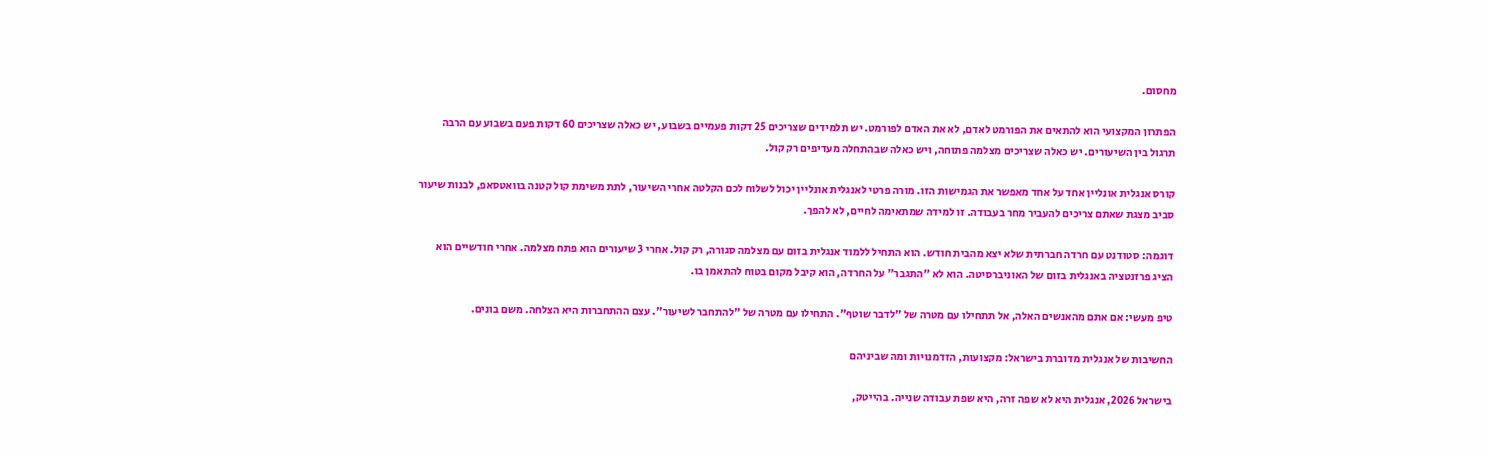מחסום.

הפתרון המקצועי הוא להתאים את הפורמט לאדם, לא את האדם לפורמט. יש תלמידים שצריכים 25 דקות פעמיים בשבוע, יש כאלה שצריכים 60 דקות פעם בשבוע עם הרבה תרגול בין השיעורים. יש כאלה שצריכים מצלמה פתוחה, ויש כאלה שבהתחלה מעדיפים רק קול.

קורס אנגלית אונליין אחד על אחד מאפשר את הגמישות הזו. מורה פרטי לאנגלית אונליין יכול לשלוח לכם הקלטה אחרי השיעור, לתת משימת קול קטנה בוואטסאפ, לבנות שיעור סביב מצגת שאתם צריכים להעביר מחר בעבודה. זו למידה שמתאימה לחיים, לא להפך.

דוגמה: סטודנט עם חרדה חברתית שלא יצא מהבית חודש. הוא התחיל ללמוד אנגלית בזום עם מצלמה סגורה, רק קול. אחרי 3 שיעורים הוא פתח מצלמה. אחרי חודשיים הוא הציג פרזנטציה באנגלית בזום של האוניברסיטה. הוא לא "התגבר" על החרדה, הוא קיבל מקום בטוח להתאמן בו.

טיפ מעשי: אם אתם מהאנשים האלה, אל תתחילו עם מטרה של "לדבר שוטף". התחילו עם מטרה של "להתחבר לשיעור". עצם ההתחברות היא הצלחה. משם בונים.

החשיבות של אנגלית מדוברת בישראל: מקצועות, הזדמנויות ומה שביניהם

בישראל 2026, אנגלית היא לא שפה זרה, היא שפת עבודה שנייה. בהייטק,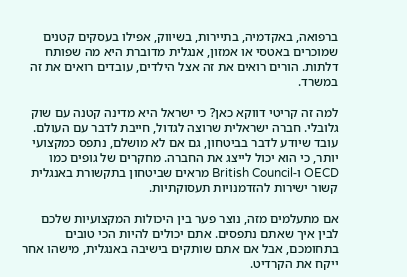ברפואה, באקדמיה, בתיירות, בשיווק, אפילו בעסקים קטנים שמוכרים באטסי או אמזון, אנגלית מדוברת היא מה שפותח דלתות. הורים רואים את זה אצל הילדים, עובדים רואים את זה במשרד.

למה זה קריטי דווקא כאן? כי ישראל היא מדינה קטנה עם שוק גלובלי. חברה ישראלית שרוצה לגדול, חייבת לדבר עם העולם. עובד שיודע לדבר בביטחון, גם אם לא מושלם, נתפס כמקצועי יותר, כי הוא יכול לייצג את החברה. מחקרים של גופים כמו OECD ו-British Council מראים שביטחון בתקשורת באנגלית קשור ישירות להזדמנויות תעסוקתיות.

אם מתעלמים מזה, נוצר פער בין היכולות המקצועיות שלכם לבין איך שאתם נתפסים. אתם יכולים להיות הכי טובים בתחומכם, אבל אם אתם שותקים בישיבה באנגלית, מישהו אחר ייקח את הקרדיט.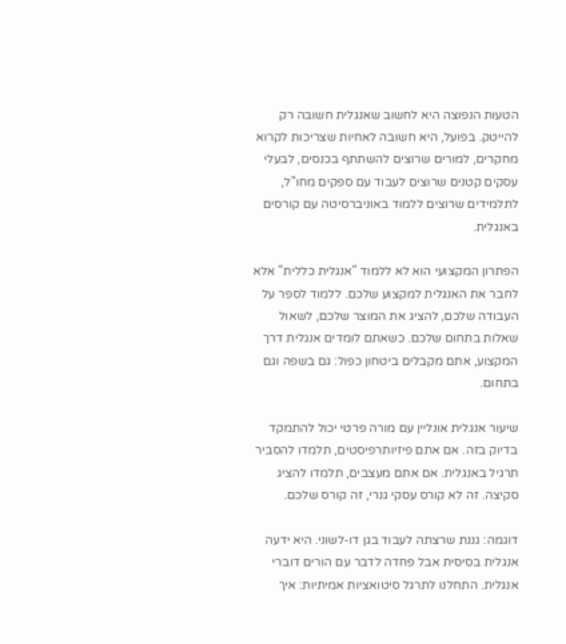הטעות הנפוצה היא לחשוב שאנגלית חשובה רק להייטק. בפועל, היא חשובה לאחיות שצריכות לקרוא מחקרים, למורים שרוצים להשתתף בכנסים, לבעלי עסקים קטנים שרוצים לעבוד עם ספקים מחו"ל, לתלמידים שרוצים ללמוד באוניברסיטה עם קורסים באנגלית.

הפתרון המקצועי הוא לא ללמוד "אנגלית כללית" אלא לחבר את האנגלית למקצוע שלכם. ללמוד לספר על העבודה שלכם, להציג את המוצר שלכם, לשאול שאלות בתחום שלכם. כשאתם לומדים אנגלית דרך המקצוע, אתם מקבלים ביטחון כפול: גם בשפה וגם בתחום.

שיעור אנגלית אונליין עם מורה פרטי יכול להתמקד בדיוק בזה. אם אתם פיזיותרפיסטים, תלמדו להסביר תרגיל באנגלית. אם אתם מעצבים, תלמדו להציג סקיצה. זה לא קורס עסקי גנרי, זה קורס שלכם.

דוגמה: גננת שרצתה לעבוד בגן דו-לשוני. היא ידעה אנגלית בסיסית אבל פחדה לדבר עם הורים דוברי אנגלית. התחלנו לתרגל סיטואציות אמיתיות: איך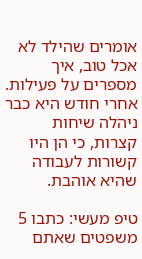אומרים שהילד לא אכל טוב, איך מספרים על פעילות. אחרי חודש היא כבר ניהלה שיחות קצרות, כי הן היו קשורות לעבודה שהיא אוהבת.

טיפ מעשי: כתבו 5 משפטים שאתם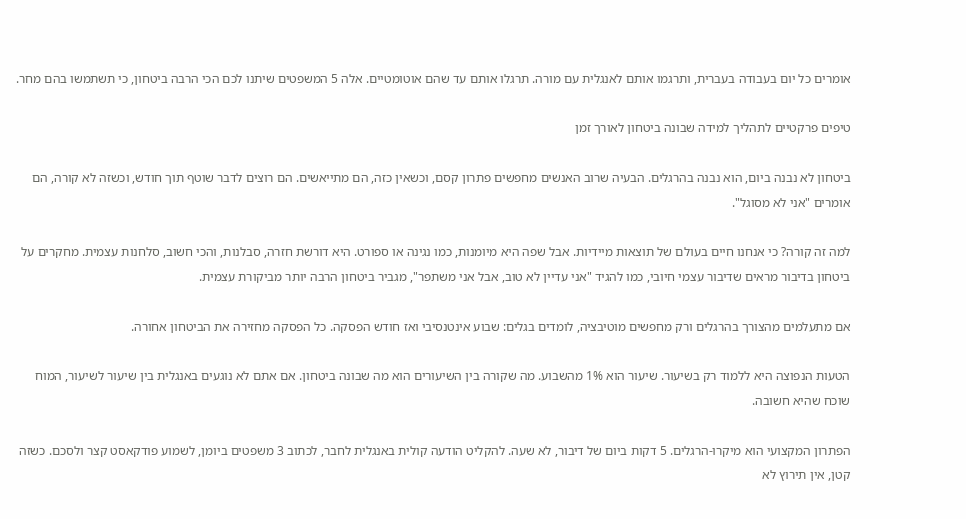אומרים כל יום בעבודה בעברית, ותרגמו אותם לאנגלית עם מורה. תרגלו אותם עד שהם אוטומטיים. אלה 5 המשפטים שיתנו לכם הכי הרבה ביטחון, כי תשתמשו בהם מחר.

טיפים פרקטיים לתהליך למידה שבונה ביטחון לאורך זמן

ביטחון לא נבנה ביום, הוא נבנה בהרגלים. הבעיה שרוב האנשים מחפשים פתרון קסם, וכשאין כזה, הם מתייאשים. הם רוצים לדבר שוטף תוך חודש, וכשזה לא קורה, הם אומרים "אני לא מסוגל".

למה זה קורה? כי אנחנו חיים בעולם של תוצאות מיידיות. אבל שפה היא מיומנות, כמו נגינה או ספורט. היא דורשת חזרה, סבלנות, והכי חשוב, סלחנות עצמית. מחקרים על ביטחון בדיבור מראים שדיבור עצמי חיובי, כמו להגיד "אני עדיין לא טוב, אבל אני משתפר", מגביר ביטחון הרבה יותר מביקורת עצמית.

אם מתעלמים מהצורך בהרגלים ורק מחפשים מוטיבציה, לומדים בגלים: שבוע אינטנסיבי ואז חודש הפסקה. כל הפסקה מחזירה את הביטחון אחורה.

הטעות הנפוצה היא ללמוד רק בשיעור. שיעור הוא 1% מהשבוע. מה שקורה בין השיעורים הוא מה שבונה ביטחון. אם אתם לא נוגעים באנגלית בין שיעור לשיעור, המוח שוכח שהיא חשובה.

הפתרון המקצועי הוא מיקרו-הרגלים. 5 דקות ביום של דיבור, לא שעה. להקליט הודעה קולית באנגלית לחבר, לכתוב 3 משפטים ביומן, לשמוע פודקאסט קצר ולסכם. כשזה קטן, אין תירוץ לא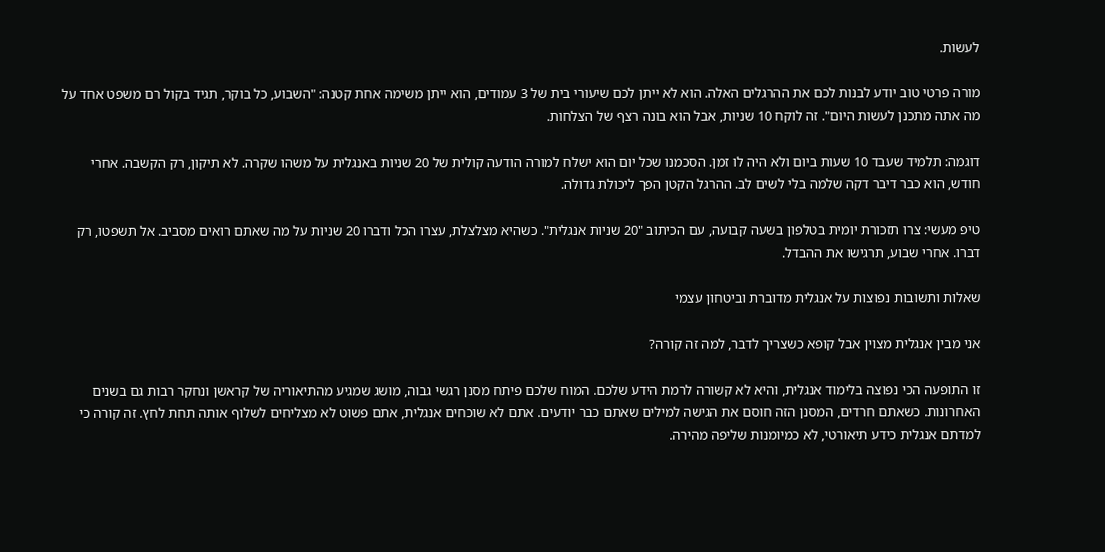לעשות.

מורה פרטי טוב יודע לבנות לכם את ההרגלים האלה. הוא לא ייתן לכם שיעורי בית של 3 עמודים, הוא ייתן משימה אחת קטנה: "השבוע, כל בוקר, תגיד בקול רם משפט אחד על מה אתה מתכנן לעשות היום". זה לוקח 10 שניות, אבל הוא בונה רצף של הצלחות.

דוגמה: תלמיד שעבד 10 שעות ביום ולא היה לו זמן. הסכמנו שכל יום הוא ישלח למורה הודעה קולית של 20 שניות באנגלית על משהו שקרה. לא תיקון, רק הקשבה. אחרי חודש, הוא כבר דיבר דקה שלמה בלי לשים לב. ההרגל הקטן הפך ליכולת גדולה.

טיפ מעשי: צרו תזכורת יומית בטלפון בשעה קבועה, עם הכיתוב "20 שניות אנגלית". כשהיא מצלצלת, עצרו הכל ודברו 20 שניות על מה שאתם רואים מסביב. אל תשפטו, רק דברו. אחרי שבוע, תרגישו את ההבדל.

שאלות ותשובות נפוצות על אנגלית מדוברת וביטחון עצמי

אני מבין אנגלית מצוין אבל קופא כשצריך לדבר, למה זה קורה?

זו התופעה הכי נפוצה בלימוד אנגלית, והיא לא קשורה לרמת הידע שלכם. המוח שלכם פיתח מסנן רגשי גבוה, מושג שמגיע מהתיאוריה של קראשן ונחקר רבות גם בשנים האחרונות. כשאתם חרדים, המסנן הזה חוסם את הגישה למילים שאתם כבר יודעים. אתם לא שוכחים אנגלית, אתם פשוט לא מצליחים לשלוף אותה תחת לחץ. זה קורה כי למדתם אנגלית כידע תיאורטי, לא כמיומנות שליפה מהירה.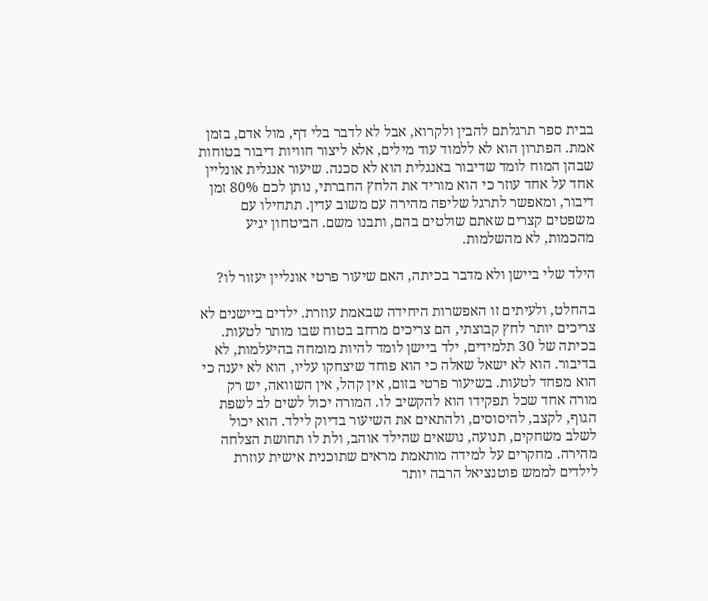בבית ספר תרגלתם להבין ולקרוא, אבל לא לדבר בלי דף, מול אדם, בזמן אמת. הפתרון הוא לא ללמוד עוד מילים, אלא ליצור חוויות דיבור בטוחות שבהן המוח לומד שדיבור באנגלית הוא לא סכנה. שיעור אנגלית אונליין אחד על אחד עוזר כי הוא מוריד את הלחץ החברתי, נותן לכם 80% זמן דיבור, ומאפשר לתרגל שליפה מהירה עם משוב עדין. תתחילו עם משפטים קצרים שאתם שולטים בהם, ותבנו משם. הביטחון יגיע מהכמות, לא מהשלמות.

הילד שלי ביישן ולא מדבר בכיתה, האם שיעור פרטי אונליין יעזור לו?

בהחלט, ולעיתים זו האפשרות היחידה שבאמת עוזרת. ילדים ביישנים לא צריכים יותר לחץ קבוצתי, הם צריכים מרחב בטוח שבו מותר לטעות. בכיתה של 30 תלמידים, ילד ביישן לומד להיות מומחה בהיעלמות, לא בדיבור. הוא לא ישאל שאלה כי הוא פוחד שיצחקו עליו, הוא לא יענה כי הוא מפחד לטעות. בשיעור פרטי בזום, אין קהל, אין השוואה, יש רק מורה אחד שכל תפקידו הוא להקשיב לו. המורה יכול לשים לב לשפת הגוף, לקצב, להיסוסים, ולהתאים את השיעור בדיוק לילד. הוא יכול לשלב משחקים, תנועה, נושאים שהילד אוהב, ולת לו תחושת הצלחה מהירה. מחקרים על למידה מותאמת מראים שתוכנית אישית עוזרת לילדים לממש פוטנציאל הרבה יותר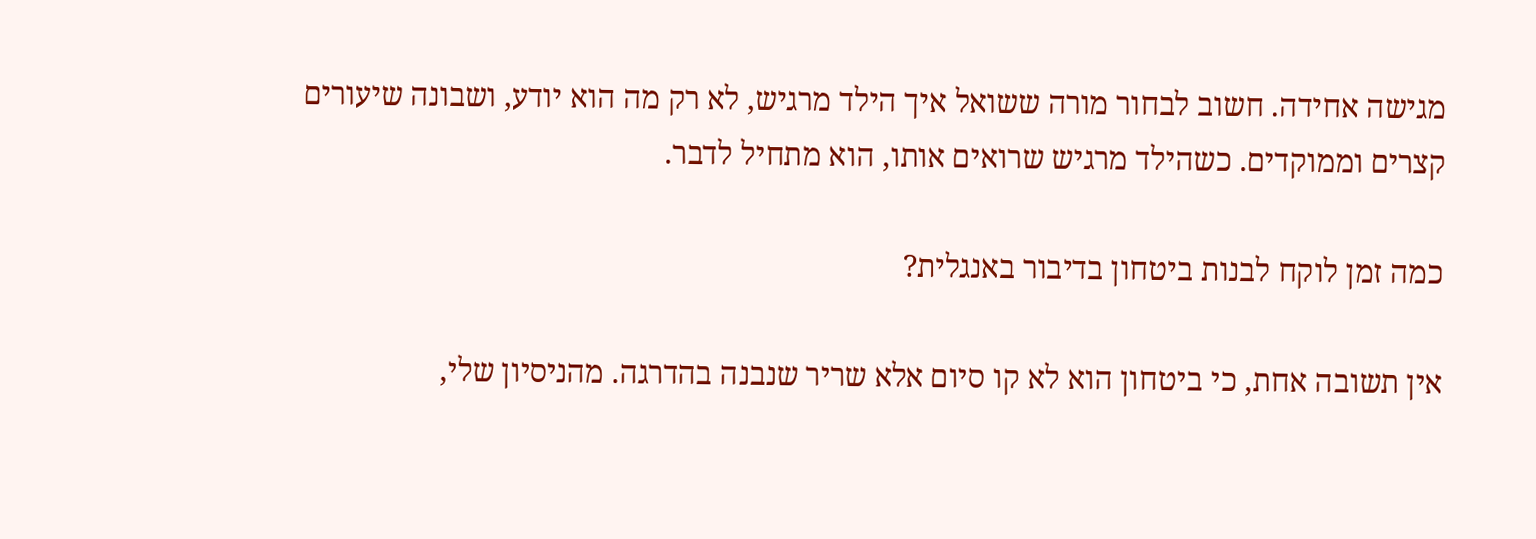מגישה אחידה. חשוב לבחור מורה ששואל איך הילד מרגיש, לא רק מה הוא יודע, ושבונה שיעורים קצרים וממוקדים. כשהילד מרגיש שרואים אותו, הוא מתחיל לדבר.

כמה זמן לוקח לבנות ביטחון בדיבור באנגלית?

אין תשובה אחת, כי ביטחון הוא לא קו סיום אלא שריר שנבנה בהדרגה. מהניסיון שלי,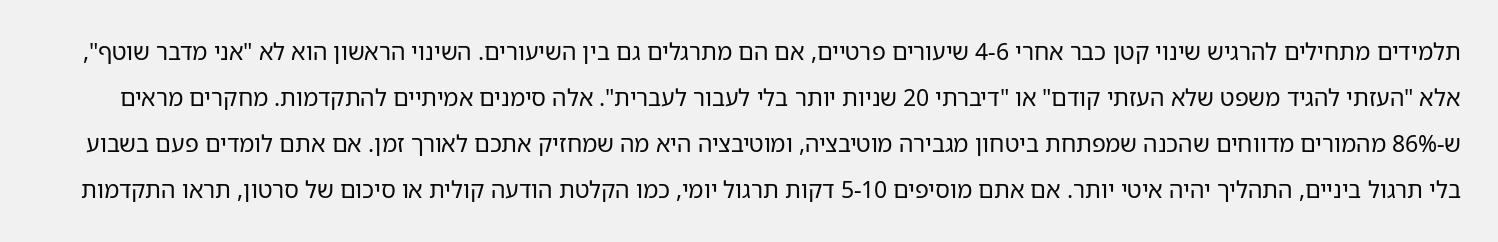תלמידים מתחילים להרגיש שינוי קטן כבר אחרי 4-6 שיעורים פרטיים, אם הם מתרגלים גם בין השיעורים. השינוי הראשון הוא לא "אני מדבר שוטף", אלא "העזתי להגיד משפט שלא העזתי קודם" או "דיברתי 20 שניות יותר בלי לעבור לעברית". אלה סימנים אמיתיים להתקדמות. מחקרים מראים ש-86% מהמורים מדווחים שהכנה שמפתחת ביטחון מגבירה מוטיבציה, ומוטיבציה היא מה שמחזיק אתכם לאורך זמן. אם אתם לומדים פעם בשבוע בלי תרגול ביניים, התהליך יהיה איטי יותר. אם אתם מוסיפים 5-10 דקות תרגול יומי, כמו הקלטת הודעה קולית או סיכום של סרטון, תראו התקדמות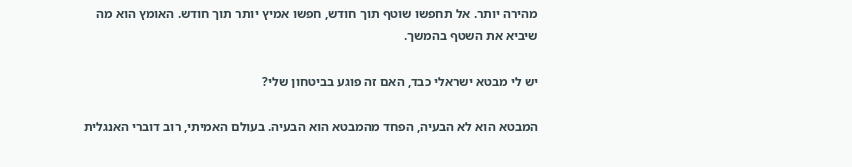מהירה יותר. אל תחפשו שוטף תוך חודש, חפשו אמיץ יותר תוך חודש. האומץ הוא מה שיביא את השטף בהמשך.

יש לי מבטא ישראלי כבד, האם זה פוגע בביטחון שלי?

המבטא הוא לא הבעיה, הפחד מהמבטא הוא הבעיה. בעולם האמיתי, רוב דוברי האנגלית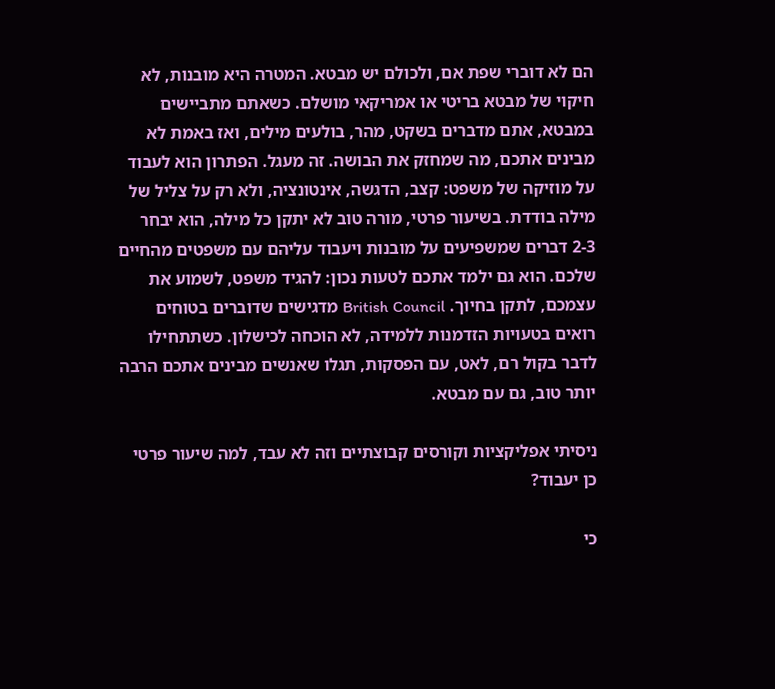הם לא דוברי שפת אם, ולכולם יש מבטא. המטרה היא מובנות, לא חיקוי של מבטא בריטי או אמריקאי מושלם. כשאתם מתביישים במבטא, אתם מדברים בשקט, מהר, בולעים מילים, ואז באמת לא מבינים אתכם, מה שמחזק את הבושה. זה מעגל. הפתרון הוא לעבוד על מוזיקה של משפט: קצב, הדגשה, אינטונציה, ולא רק על צליל של מילה בודדת. בשיעור פרטי, מורה טוב לא יתקן כל מילה, הוא יבחר 2-3 דברים שמשפיעים על מובנות ויעבוד עליהם עם משפטים מהחיים שלכם. הוא גם ילמד אתכם לטעות נכון: להגיד משפט, לשמוע את עצמכם, לתקן בחיוך. British Council מדגישים שדוברים בטוחים רואים בטעויות הזדמנות ללמידה, לא הוכחה לכישלון. כשתתחילו לדבר בקול רם, לאט, עם הפסקות, תגלו שאנשים מבינים אתכם הרבה יותר טוב, גם עם מבטא.

ניסיתי אפליקציות וקורסים קבוצתיים וזה לא עבד, למה שיעור פרטי כן יעבוד?

כי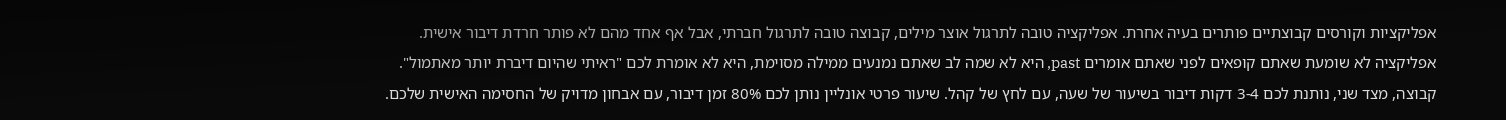אפליקציות וקורסים קבוצתיים פותרים בעיה אחרת. אפליקציה טובה לתרגול אוצר מילים, קבוצה טובה לתרגול חברתי, אבל אף אחד מהם לא פותר חרדת דיבור אישית. אפליקציה לא שומעת שאתם קופאים לפני שאתם אומרים past, היא לא שמה לב שאתם נמנעים ממילה מסוימת, היא לא אומרת לכם "ראיתי שהיום דיברת יותר מאתמול". קבוצה, מצד שני, נותנת לכם 3-4 דקות דיבור בשיעור של שעה, עם לחץ של קהל. שיעור פרטי אונליין נותן לכם 80% זמן דיבור, עם אבחון מדויק של החסימה האישית שלכם.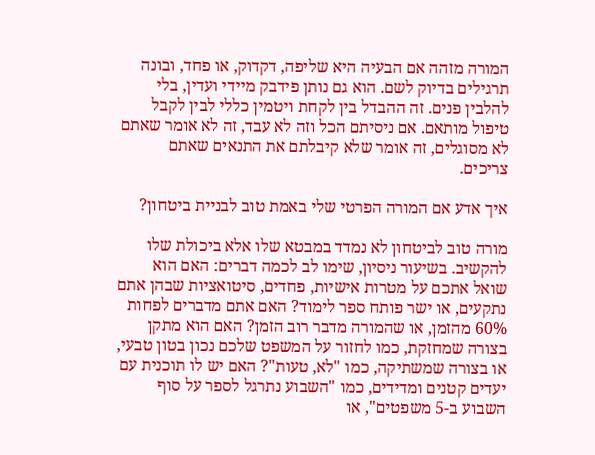המורה מזהה אם הבעיה היא שליפה, דקדוק, או פחד, ובונה תרגילים בדיוק לשם. הוא גם נותן פידבק מיידי ועדין, בלי להלבין פנים. זה ההבדל בין לקחת ויטמין כללי לבין לקבל טיפול מותאם. אם ניסיתם הכל וזה לא עבד, זה לא אומר שאתם לא מסוגלים, זה אומר שלא קיבלתם את התנאים שאתם צריכים.

איך אדע אם המורה הפרטי שלי באמת טוב לבניית ביטחון?

מורה טוב לביטחון לא נמדד במבטא שלו אלא ביכולת שלו להקשיב. בשיעור ניסיון, שימו לב לכמה דברים: האם הוא שואל אתכם על מטרות אישיות, פחדים, סיטואציות שבהן אתם נתקעים, או ישר פותח ספר לימוד? האם אתם מדברים לפחות 60% מהזמן, או שהמורה מדבר רוב הזמן? האם הוא מתקן בצורה שמחזקת, כמו לחזור על המשפט שלכם נכון בטון טבעי, או בצורה שמשתיקה, כמו "לא, טעות"? האם יש לו תוכנית עם יעדים קטנים ומדידים, כמו "השבוע נתרגל לספר על סוף השבוע ב-5 משפטים", או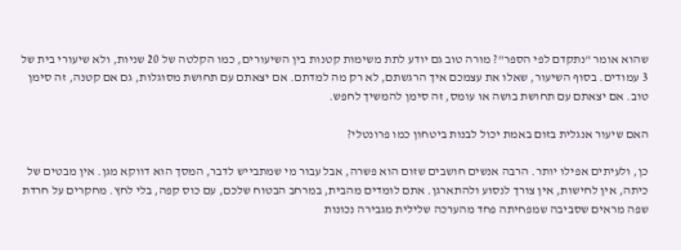שהוא אומר "נתקדם לפי הספר"? מורה טוב גם יודע לתת משימות קטנות בין השיעורים, כמו הקלטה של 20 שניות, ולא שיעורי בית של 3 עמודים. בסוף השיעור, שאלו את עצמכם איך הרגשתם, לא רק מה למדתם. אם יצאתם עם תחושת מסוגלות, גם אם קטנה, זה סימן טוב. אם יצאתם עם תחושת בושה או עומס, זה סימן להמשיך לחפש.

האם שיעור אנגלית בזום באמת יכול לבנות ביטחון כמו פרונטלי?

כן, ולעיתים אפילו יותר. הרבה אנשים חושבים שזום הוא פשרה, אבל עבור מי שמתבייש לדבר, המסך הוא דווקא מגן. אין מבטים של כיתה, אין לחישות, אין צורך לנסוע ולהתארגן. אתם לומדים מהבית, במרחב הבטוח שלכם, עם כוס קפה, בלי לחץ. מחקרים על חרדת שפה מראים שסביבה שמפחיתה פחד מהערכה שלילית מגבירה נכונות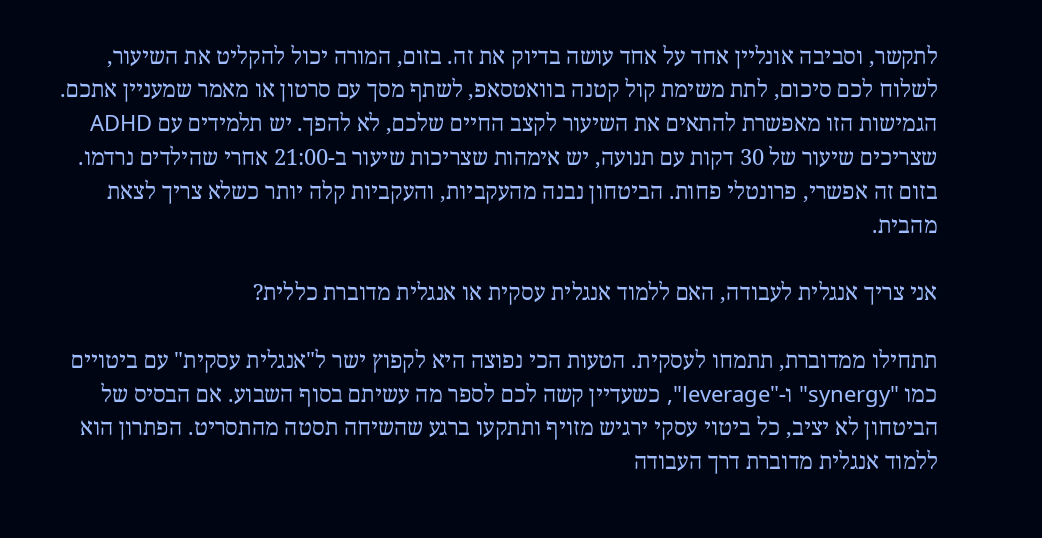לתקשר, וסביבה אונליין אחד על אחד עושה בדיוק את זה. בזום, המורה יכול להקליט את השיעור, לשלוח לכם סיכום, לתת משימת קול קטנה בוואטסאפ, לשתף מסך עם סרטון או מאמר שמעניין אתכם. הגמישות הזו מאפשרת להתאים את השיעור לקצב החיים שלכם, לא להפך. יש תלמידים עם ADHD שצריכים שיעור של 30 דקות עם תנועה, יש אימהות שצריכות שיעור ב-21:00 אחרי שהילדים נרדמו. בזום זה אפשרי, פרונטלי פחות. הביטחון נבנה מהעקביות, והעקביות קלה יותר כשלא צריך לצאת מהבית.

אני צריך אנגלית לעבודה, האם ללמוד אנגלית עסקית או אנגלית מדוברת כללית?

תתחילו ממדוברת, תתמחו לעסקית. הטעות הכי נפוצה היא לקפוץ ישר ל"אנגלית עסקית" עם ביטויים כמו "synergy" ו-"leverage", כשעדיין קשה לכם לספר מה עשיתם בסוף השבוע. אם הבסיס של הביטחון לא יציב, כל ביטוי עסקי ירגיש מזויף ותתקעו ברגע שהשיחה תסטה מהתסריט. הפתרון הוא ללמוד אנגלית מדוברת דרך העבודה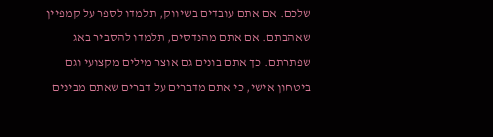שלכם. אם אתם עובדים בשיווק, תלמדו לספר על קמפיין שאהבתם. אם אתם מהנדסים, תלמדו להסביר באג שפתרתם. כך אתם בונים גם אוצר מילים מקצועי וגם ביטחון אישי, כי אתם מדברים על דברים שאתם מבינים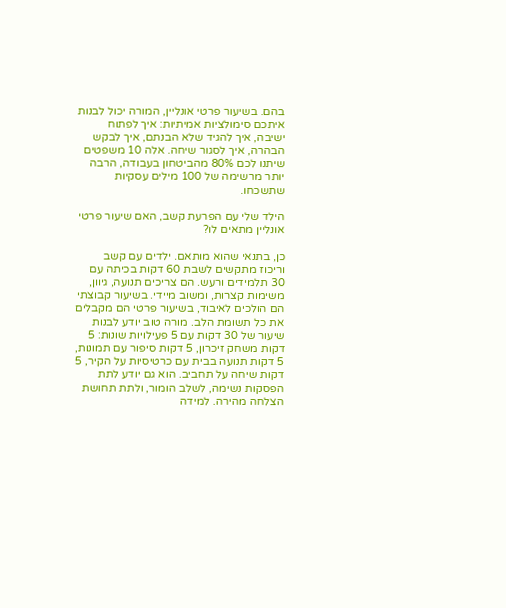בהם. בשיעור פרטי אונליין, המורה יכול לבנות איתכם סימולציות אמיתיות: איך לפתוח ישיבה, איך להגיד שלא הבנתם, איך לבקש הבהרה, איך לסגור שיחה. אלה 10 משפטים שיתנו לכם 80% מהביטחון בעבודה, הרבה יותר מרשימה של 100 מילים עסקיות שתשכחו.

הילד שלי עם הפרעת קשב, האם שיעור פרטי אונליין מתאים לו?

כן, בתנאי שהוא מותאם. ילדים עם קשב וריכוז מתקשים לשבת 60 דקות בכיתה עם 30 תלמידים ורעש. הם צריכים תנועה, גיוון, משימות קצרות, ומשוב מיידי. בשיעור קבוצתי הם הולכים לאיבוד, בשיעור פרטי הם מקבלים את כל תשומת הלב. מורה טוב יודע לבנות שיעור של 30 דקות עם 5 פעילויות שונות: 5 דקות משחק זיכרון, 5 דקות סיפור עם תמונות, 5 דקות תנועה בבית עם כרטיסיות על הקיר, 5 דקות שיחה על תחביב. הוא גם יודע לתת הפסקות נשימה, לשלב הומור, ולתת תחושת הצלחה מהירה. למידה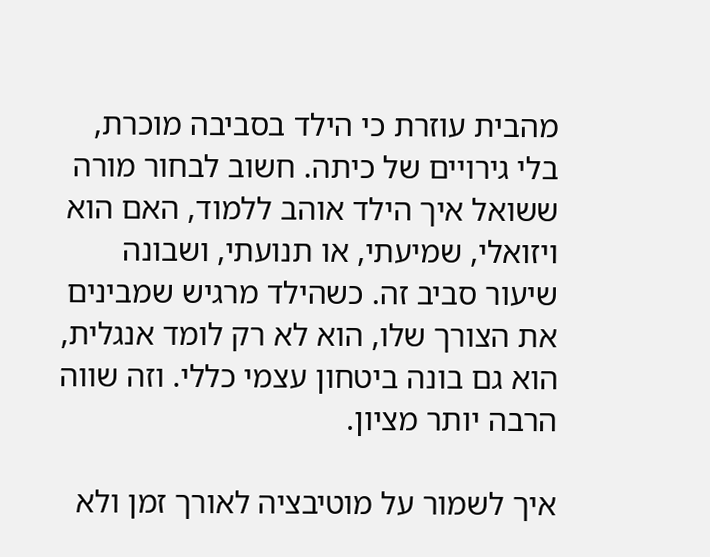מהבית עוזרת כי הילד בסביבה מוכרת, בלי גירויים של כיתה. חשוב לבחור מורה ששואל איך הילד אוהב ללמוד, האם הוא ויזואלי, שמיעתי, או תנועתי, ושבונה שיעור סביב זה. כשהילד מרגיש שמבינים את הצורך שלו, הוא לא רק לומד אנגלית, הוא גם בונה ביטחון עצמי כללי. וזה שווה הרבה יותר מציון.

איך לשמור על מוטיבציה לאורך זמן ולא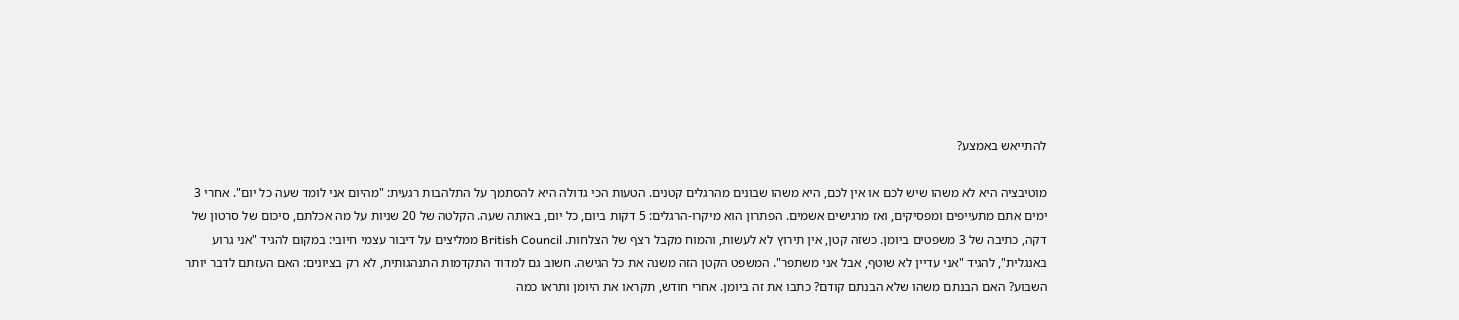להתייאש באמצע?

מוטיבציה היא לא משהו שיש לכם או אין לכם, היא משהו שבונים מהרגלים קטנים. הטעות הכי גדולה היא להסתמך על התלהבות רגעית: "מהיום אני לומד שעה כל יום". אחרי 3 ימים אתם מתעייפים ומפסיקים, ואז מרגישים אשמים. הפתרון הוא מיקרו-הרגלים: 5 דקות ביום, כל יום, באותה שעה. הקלטה של 20 שניות על מה אכלתם, סיכום של סרטון של דקה, כתיבה של 3 משפטים ביומן. כשזה קטן, אין תירוץ לא לעשות, והמוח מקבל רצף של הצלחות. British Council ממליצים על דיבור עצמי חיובי: במקום להגיד "אני גרוע באנגלית", להגיד "אני עדיין לא שוטף, אבל אני משתפר". המשפט הקטן הזה משנה את כל הגישה. חשוב גם למדוד התקדמות התנהגותית, לא רק בציונים: האם העזתם לדבר יותר השבוע? האם הבנתם משהו שלא הבנתם קודם? כתבו את זה ביומן. אחרי חודש, תקראו את היומן ותראו כמה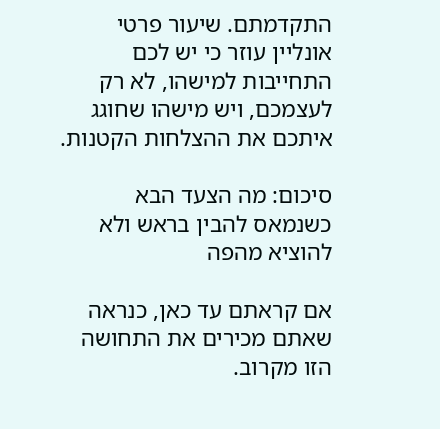התקדמתם. שיעור פרטי אונליין עוזר כי יש לכם התחייבות למישהו, לא רק לעצמכם, ויש מישהו שחוגג איתכם את ההצלחות הקטנות.

סיכום: מה הצעד הבא כשנמאס להבין בראש ולא להוציא מהפה

אם קראתם עד כאן, כנראה שאתם מכירים את התחושה הזו מקרוב.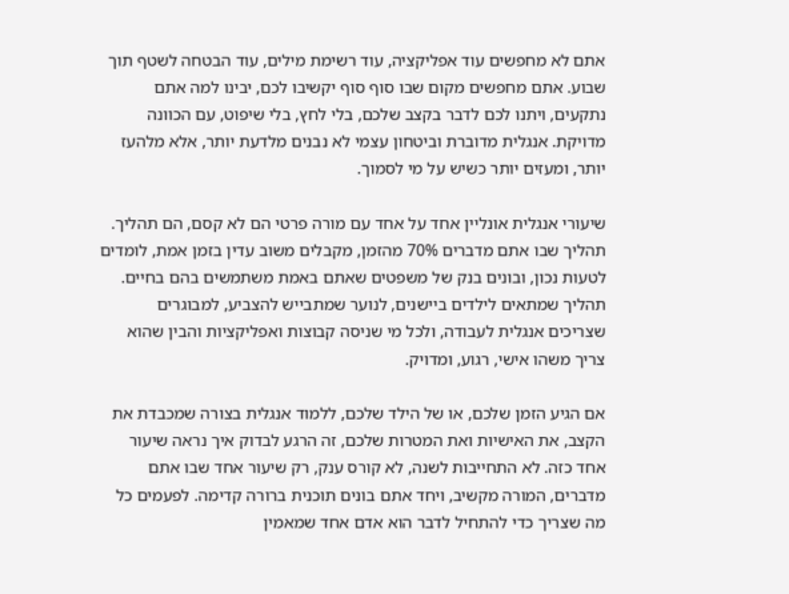אתם לא מחפשים עוד אפליקציה, עוד רשימת מילים, עוד הבטחה לשטף תוך שבוע. אתם מחפשים מקום שבו סוף סוף יקשיבו לכם, יבינו למה אתם נתקעים, ויתנו לכם לדבר בקצב שלכם, בלי לחץ, בלי שיפוט, עם הכוונה מדויקת. אנגלית מדוברת וביטחון עצמי לא נבנים מלדעת יותר, אלא מלהעז יותר, ומעזים יותר כשיש על מי לסמוך.

שיעורי אנגלית אונליין אחד על אחד עם מורה פרטי הם לא קסם, הם תהליך. תהליך שבו אתם מדברים 70% מהזמן, מקבלים משוב עדין בזמן אמת, לומדים לטעות נכון, ובונים בנק של משפטים שאתם באמת משתמשים בהם בחיים. תהליך שמתאים לילדים ביישנים, לנוער שמתבייש להצביע, למבוגרים שצריכים אנגלית לעבודה, ולכל מי שניסה קבוצות ואפליקציות והבין שהוא צריך משהו אישי, רגוע, ומדויק.

אם הגיע הזמן שלכם, או של הילד שלכם, ללמוד אנגלית בצורה שמכבדת את הקצב, את האישיות ואת המטרות שלכם, זה הרגע לבדוק איך נראה שיעור אחד כזה. לא התחייבות לשנה, לא קורס ענק, רק שיעור אחד שבו אתם מדברים, המורה מקשיב, ויחד אתם בונים תוכנית ברורה קדימה. לפעמים כל מה שצריך כדי להתחיל לדבר הוא אדם אחד שמאמין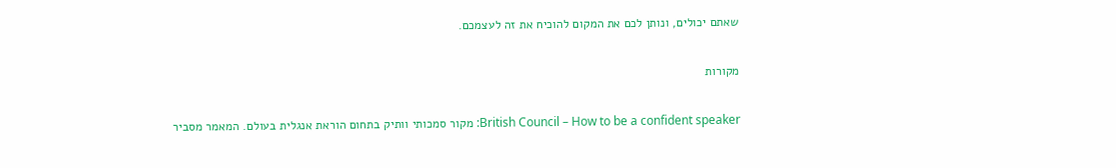שאתם יכולים, ונותן לכם את המקום להוכיח את זה לעצמכם.

מקורות

British Council – How to be a confident speaker: מקור סמכותי וותיק בתחום הוראת אנגלית בעולם. המאמר מסביר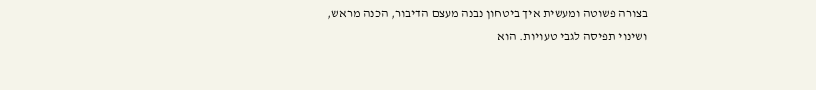בצורה פשוטה ומעשית איך ביטחון נבנה מעצם הדיבור, הכנה מראש, ושינוי תפיסה לגבי טעויות. הוא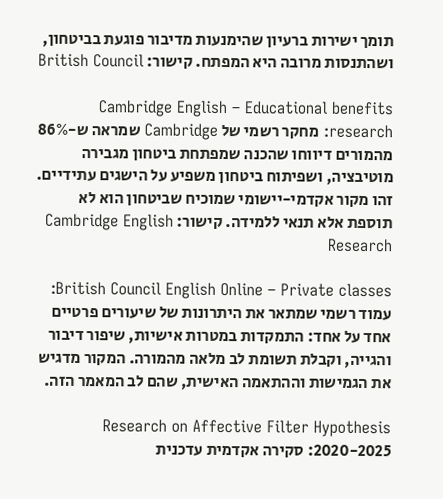תומך ישירות ברעיון שהימנעות מדיבור פוגעת בביטחון, ושהתנסות מרובה היא המפתח. קישור: British Council

Cambridge English – Educational benefits research: מחקר רשמי של Cambridge שמראה ש-86% מהמורים דיווחו שהכנה שמפתחת ביטחון מגבירה מוטיבציה, ושפיתוח ביטחון משפיע על הישגים עתידיים. זהו מקור אקדמי-יישומי שמוכיח שביטחון הוא לא תוספת אלא תנאי ללמידה. קישור: Cambridge English Research

British Council English Online – Private classes: עמוד רשמי שמתאר את היתרונות של שיעורים פרטיים אחד על אחד: התמקדות במטרות אישיות, שיפור דיבור והגייה, וקבלת תשומת לב מלאה מהמורה. המקור מדגיש את הגמישות וההתאמה האישית, שהם לב המאמר הזה.

Research on Affective Filter Hypothesis 2020-2025: סקירה אקדמית עדכנית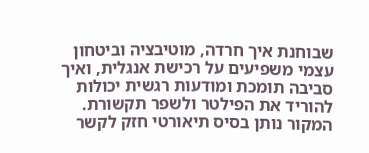שבוחנת איך חרדה, מוטיבציה וביטחון עצמי משפיעים על רכישת אנגלית, ואיך סביבה תומכת ומודעות רגשית יכולות להוריד את הפילטר ולשפר תקשורת. המקור נותן בסיס תיאורטי חזק לקשר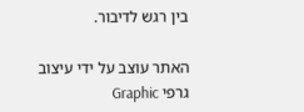בין רגש לדיבור.

האתר עוצב על ידי עיצוב גרפי Graphic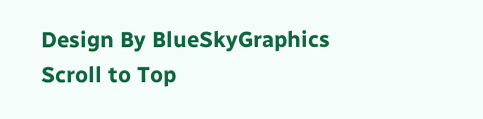Design By BlueSkyGraphics
Scroll to Top